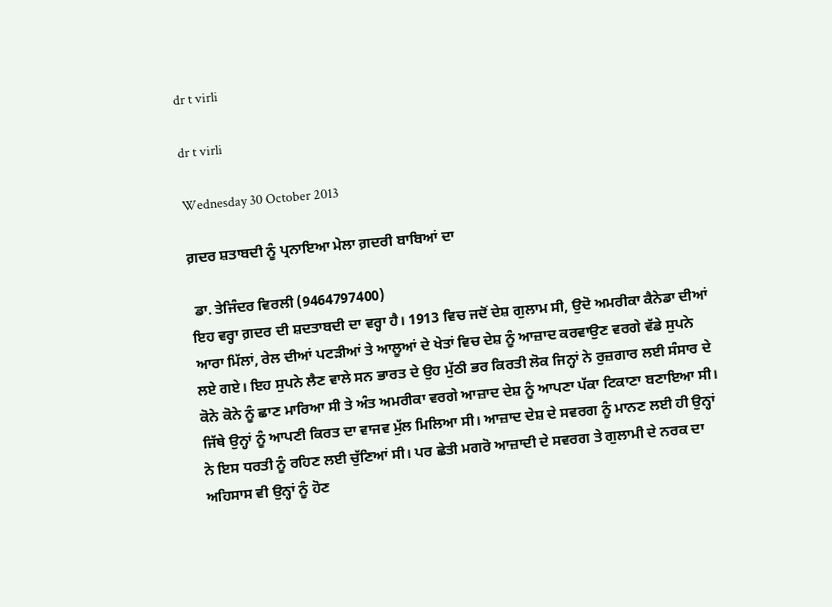dr t virli

dr t virli

Wednesday 30 October 2013

ਗ਼ਦਰ ਸ਼ਤਾਬਦੀ ਨੂੰ ਪ੍ਰਨਾਇਆ ਮੇਲਾ ਗ਼ਦਰੀ ਬਾਬਿਆਂ ਦਾ

 ਡਾ. ਤੇਜਿੰਦਰ ਵਿਰਲੀ (9464797400)
ਇਹ ਵਰ੍ਹਾ ਗ਼ਦਰ ਦੀ ਸ਼ਦਤਾਬਦੀ ਦਾ ਵਰ੍ਹਾ ਹੈ। 1913 ਵਿਚ ਜਦੋਂ ਦੇਸ਼ ਗੁਲਾਮ ਸੀ, ਉਦੋ ਅਮਰੀਕਾ ਕੈਨੇਡਾ ਦੀਆਂ ਆਰਾ ਮਿੱਲਾਂ, ਰੇਲ ਦੀਆਂ ਪਟੜੀਆਂ ਤੇ ਆਲੂਆਂ ਦੇ ਖੇਤਾਂ ਵਿਚ ਦੇਸ਼ ਨੂੰ ਆਜ਼ਾਦ ਕਰਵਾਉਣ ਵਰਗੇ ਵੱਡੇ ਸੁਪਨੇ ਲਏ ਗਏ। ਇਹ ਸੁਪਨੇ ਲੈਣ ਵਾਲੇ ਸਨ ਭਾਰਤ ਦੇ ਉਹ ਮੁੱਠੀ ਭਰ ਕਿਰਤੀ ਲੋਕ ਜਿਨ੍ਹਾਂ ਨੇ ਰੁਜ਼ਗਾਰ ਲਈ ਸੰਸਾਰ ਦੇ ਕੋਨੇ ਕੋਨੇ ਨੂੰ ਛਾਣ ਮਾਰਿਆ ਸੀ ਤੇ ਅੰਤ ਅਮਰੀਕਾ ਵਰਗੇ ਆਜ਼ਾਦ ਦੇਸ਼ ਨੂੰ ਆਪਣਾ ਪੱਕਾ ਟਿਕਾਣਾ ਬਣਾਇਆ ਸੀ। ਜਿੱਥੇ ਉਨ੍ਹਾਂ ਨੂੰ ਆਪਣੀ ਕਿਰਤ ਦਾ ਵਾਜਵ ਮੁੱਲ ਮਿਲਿਆ ਸੀ। ਆਜ਼ਾਦ ਦੇਸ਼ ਦੇ ਸਵਰਗ ਨੂੰ ਮਾਨਣ ਲਈ ਹੀ ਉਨ੍ਹਾਂ ਨੇ ਇਸ ਧਰਤੀ ਨੂੰ ਰਹਿਣ ਲਈ ਚੁੱਣਿਆਂ ਸੀ। ਪਰ ਛੇਤੀ ਮਗਰੋ ਆਜ਼ਾਦੀ ਦੇ ਸਵਰਗ ਤੇ ਗੁਲਾਮੀ ਦੇ ਨਰਕ ਦਾ ਅਹਿਸਾਸ ਵੀ ਉਨ੍ਹਾਂ ਨੂੰ ਹੋਣ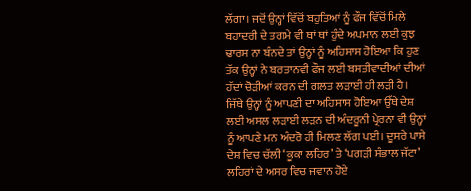ਲੱਗਾ। ਜਦੋਂ ਉਨ੍ਹਾਂ ਵਿੱਚੋਂ ਬਹੁਤਿਆਂ ਨੂੰ ਫੌਜ ਵਿੱਚੋਂ ਮਿਲੇ ਬਹਾਦਰੀ ਦੇ ਤਗਮੇ ਵੀ ਥਾਂ ਥਾਂ ਹੁੰਦੇ ਅਪਮਾਨ ਲਈ ਕੁਝ ਢਾਰਸ ਨਾ ਬੰਨਦੇ ਤਾਂ ਉਨ੍ਹਾਂ ਨੂੰ ਅਹਿਸਾਸ ਹੋਇਆ ਕਿ ਹੁਣ ਤੱਕ ਉਨ੍ਹਾਂ ਨੇ ਬਰਤਾਨਵੀ ਫੌਜ ਲਈ ਬਸਤੀਵਾਦੀਆਂ ਦੀਆਂ ਹੱਦਾਂ ਚੋੜੀਆਂ ਕਰਨ ਦੀ ਗਲਤ ਲੜਾਈ ਹੀ ਲੜੀ ਹੈ। ਜਿੱਥੇ ਉਨ੍ਹਾਂ ਨੂੰ ਆਪਣੀ ਦਾ ਅਹਿਸਾਸ ਹੋਇਆ ਉੱਥੇ ਦੇਸ਼ ਲਈ ਅਸਲ ਲੜਾਈ ਲੜਨ ਦੀ ਅੰਦਰੂਨੀ ਪ੍ਰੇਰਨਾ ਵੀ ਉਨ੍ਹਾਂ ਨੂੰ ਆਪਣੇ ਮਨ ਅੰਦਰੋ ਹੀ ਮਿਲਣ ਲੱਗ ਪਈ। ਦੂਸਰੇ ਪਾਸੇ ਦੇਸ਼ ਵਿਚ ਚੱਲੀ ‘ਕੂਕਾ ਲਹਿਰ’ ਤੇ ‘ਪਗੜੀ ਸੰਭਾਲ ਜੱਟਾ’ ਲਹਿਰਾਂ ਦੇ ਅਸਰ ਵਿਚ ਜਵਾਨ ਹੋਏ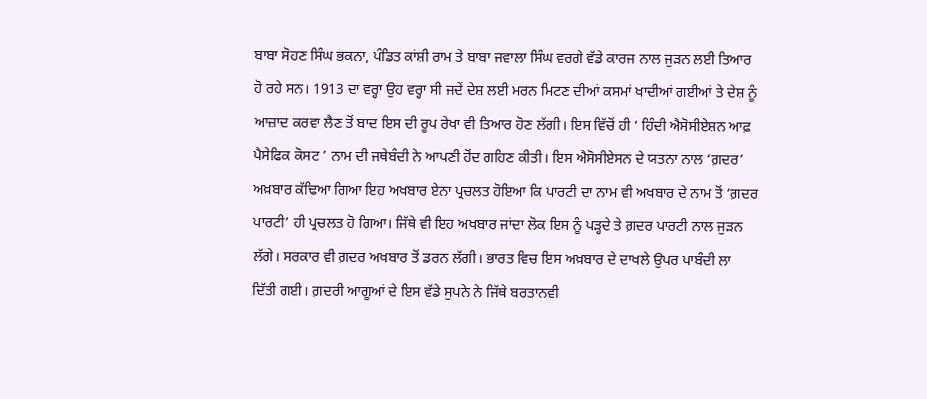ਬਾਬਾ ਸੋਹਣ ਸਿੰਘ ਭਕਨਾ, ਪੰਡਿਤ ਕਾਂਸ਼ੀ ਰਾਮ ਤੇ ਬਾਬਾ ਜਵਾਲਾ ਸਿੰਘ ਵਰਗੇ ਵੱਡੇ ਕਾਰਜ ਨਾਲ ਜੁੜਨ ਲਈ ਤਿਆਰ ਹੋ ਰਹੇ ਸਨ। 1913 ਦਾ ਵਰ੍ਹਾ ਉਹ ਵਰ੍ਹਾ ਸੀ ਜਦੇਂ ਦੇਸ਼ ਲਈ ਮਰਨ ਮਿਟਣ ਦੀਆਂ ਕਸਮਾਂ ਖਾਦੀਆਂ ਗਈਆਂ ਤੇ ਦੇਸ਼ ਨੂੰ ਆਜ਼ਾਦ ਕਰਵਾ ਲੈਣ ਤੋਂ ਬਾਦ ਇਸ ਦੀ ਰੂਪ ਰੇਖਾ ਵੀ ਤਿਆਰ ਹੋਣ ਲੱਗੀ। ਇਸ ਵਿੱਚੋਂ ਹੀ ‘ ਹਿੰਦੀ ਐਸੋਸੀਏਸ਼ਨ ਆਫ਼ ਪੈਸੇਫਿਕ ਕੋਸਟ ’ ਨਾਮ ਦੀ ਜਥੇਬੰਦੀ ਨੇ ਆਪਣੀ ਹੋਂਦ ਗਹਿਣ ਕੀਤੀ। ਇਸ ਐਸੋਸੀਏਸਨ ਦੇ ਯਤਨਾ ਨਾਲ ‘ਗ਼ਦਰ’ ਅਖ਼ਬਾਰ ਕੱਢਿਆ ਗਿਆ ਇਹ ਅਖਬਾਰ ਏਨਾ ਪ੍ਰਚਲਤ ਹੋਇਆ ਕਿ ਪਾਰਟੀ ਦਾ ਨਾਮ ਵੀ ਅਖਬਾਰ ਦੇ ਨਾਮ ਤੋਂ ‘ਗ਼ਦਰ ਪਾਰਟੀ’ ਹੀ ਪ੍ਰਚਲਤ ਹੋ ਗਿਆ। ਜਿੱਥੇ ਵੀ ਇਹ ਅਖਬਾਰ ਜਾਂਦਾ ਲੋਕ ਇਸ ਨੂੰ ਪੜ੍ਹਦੇ ਤੇ ਗ਼ਦਰ ਪਾਰਟੀ ਨਾਲ ਜੁੜਨ ਲੱਗੇ। ਸਰਕਾਰ ਵੀ ਗ਼ਦਰ ਅਖਬਾਰ ਤੋਂ ਡਰਨ ਲੱਗੀ। ਭਾਰਤ ਵਿਚ ਇਸ ਅਖ਼ਬਾਰ ਦੇ ਦਾਖਲੇ ਉਪਰ ਪਾਬੰਦੀ ਲਾ ਦਿੱਤੀ ਗਈ। ਗ਼ਦਰੀ ਆਗੂਆਂ ਦੇ ਇਸ ਵੱਡੇ ਸੁਪਨੇ ਨੇ ਜਿੱਥੇ ਬਰਤਾਨਵੀ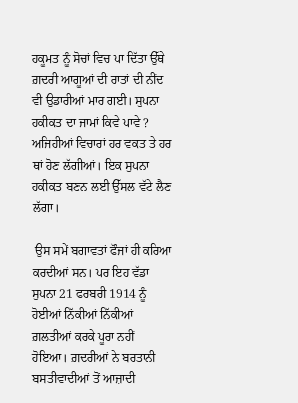ਹਕੂਮਤ ਨੂੰ ਸੋਚਾਂ ਵਿਚ ਪਾ ਦਿੱਤਾ ਉੱਥੇ ਗ਼ਦਰੀ ਆਗੂਆਂ ਦੀ ਰਾਤਾਂ ਦੀ ਨੀਂਦ ਵੀ ਉਡਾਰੀਆਂ ਮਾਰ ਗਈ। ਸੁਪਨਾ ਹਕੀਕਤ ਦਾ ਜਾਮਾਂ ਕਿਵੇ ਪਾਵੇ ? ਅਜਿਹੀਆਂ ਵਿਚਾਰਾਂ ਹਰ ਵਕਤ ਤੇ ਹਰ ਥਾਂ ਹੋਣ ਲੱਗੀਆਂ। ਇਕ ਸੁਪਨਾ ਹਕੀਕਤ ਬਣਨ ਲਈ ਉੱਸਲ ਵੱਟੇ ਲੈਣ ਲੱਗਾ।

 ਉਸ ਸਮੇਂ ਬਗਾਵਤਾਂ ਫੌਜਾਂ ਹੀ ਕਰਿਆ ਕਰਦੀਆਂ ਸਨ। ਪਰ ਇਹ ਵੱਡਾ ਸੁਪਨਾ 21 ਫਰਬਰੀ 1914 ਨੂੰ ਹੋਈਆਂ ਨਿੱਕੀਆਂ ਨਿੱਕੀਆਂ ਗ਼ਲਤੀਆਂ ਕਰਕੇ ਪੂਰਾ ਨਹੀਂ ਹੋਇਆ। ਗ਼ਦਰੀਆਂ ਨੇ ਬਰਤਾਨੀ ਬਸਤੀਵਾਦੀਆਂ ਤੋਂ ਆਜ਼ਾਦੀ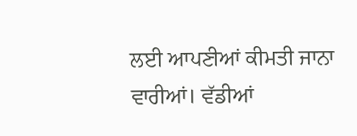ਲਈ ਆਪਣੀਆਂ ਕੀਮਤੀ ਜਾਨਾ ਵਾਰੀਆਂ। ਵੱਡੀਆਂ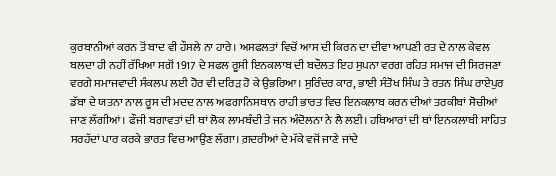ਕੁਰਬਾਨੀਆਂ ਕਰਨ ਤੋਂ ਬਾਦ ਵੀ ਹੌਸਲੇ ਨਾ ਹਾਰੇ। ਅਸਫਲਤਾਂ ਵਿਚੋਂ ਆਸ ਦੀ ਕਿਰਨ ਦਾ ਦੀਵਾ ਆਪਣੀ ਰਤ ਦੇ ਨਾਲ ਕੇਵਲ ਬਲਦਾ ਹੀ ਨਹੀਂ ਰੱਖਿਆ ਸਗੋਂ 1917 ਦੇ ਸਫਲ ਰੂਸੀ ਇਨਕਲਾਬ ਦੀ ਬਦੌਲਤ ਇਹ ਸੁਪਨਾ ਵਰਗ ਰਹਿਤ ਸਮਾਜ ਦੀ ਸਿਰਜਣਾ ਵਰਗੇ ਸਮਾਜਵਾਦੀ ਸੰਕਲਪ ਲਈ ਹੋਰ ਵੀ ਦਰਿੜ ਹੋ ਕੇ ਉਭਰਿਆ। ਸੁਰਿੰਦਰ ਕਾਰ, ਭਾਈ ਸੰਤੋਖ ਸਿੰਘ ਤੇ ਰਤਨ ਸਿੰਘ ਰਾਏਪੁਰ ਡੱਬਾ ਦੇ ਯਤਨਾ ਨਾਲ ਰੂਸ ਦੀ ਮਦਦ ਨਾਲ ਅਫਗਾਨਿਸਥਾਨ ਰਾਹੀ ਭਾਰਤ ਵਿਚ ਇਨਕਲਾਬ ਕਰਨ ਦੀਆਂ ਤਰਕੀਬਾਂ ਸੋਚੀਆਂ ਜਾਣ ਲੱਗੀਆਂ। ਫੌਜੀ ਬਗਾਵਤਾਂ ਦੀ ਥਾਂ ਲੋਕ ਲਾਮਬੰਦੀ ਤੇ ਜਨ ਅੰਦੋਲਨਾ ਨੇ ਲੈ ਲਈ। ਹਥਿਆਰਾਂ ਦੀ ਥਾਂ ਇਨਕਲਾਬੀ ਸਾਹਿਤ ਸਰਹੱਦਾਂ ਪਾਰ ਕਰਕੇ ਭਾਰਤ ਵਿਚ ਆਉਣ ਲੱਗਾ। ਗ਼ਦਰੀਆਂ ਦੇ ਮੱਕੇ ਵਜੋਂ ਜਾਣੇ ਜਾਂਦੇ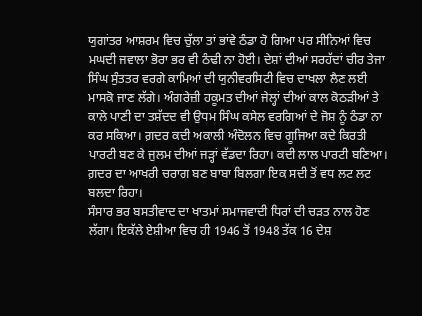ਯੁਗਾਂਤਰ ਆਸ਼ਰਮ ਵਿਚ ਚੁੱਲਾ ਤਾਂ ਭਾਂਵੇ ਠੰਡਾ ਹੋ ਗਿਆ ਪਰ ਸੀਨਿਆਂ ਵਿਚ ਮਘਦੀ ਜਵਾਲਾ ਭੋਰਾ ਭਰ ਵੀ ਠੰਢੀ ਨਾ ਹੋਈ। ਦੇਸ਼ਾਂ ਦੀਆਂ ਸਰਹੱਦਾਂ ਚੀਰ ਤੇਜਾ ਸਿੰਘ ਸੁੰਤਤਰ ਵਰਗੇ ਕਾਮਿਆਂ ਦੀ ਯੁਨੀਵਰਸਿਟੀ ਵਿਚ ਦਾਖਲਾ ਲੈਣ ਲਈ ਮਾਸਕੋ ਜਾਣ ਲੱਗੇ। ਅੰਗਰੇਜ਼ੀ ਹਕੂਮਤ ਦੀਆਂ ਜੇਲ੍ਹਾਂ ਦੀਆਂ ਕਾਲ ਕੋਠੜੀਆਂ ਤੇ ਕਾਲੇ ਪਾਣੀ ਦਾ ਤਸ਼ੱਦਦ ਵੀ ਉਧਮ ਸਿੰਘ ਕਸੇਲ ਵਰਗਿਆਂ ਦੇ ਜੋਸ਼ ਨੂੰ ਠੰਡਾ ਨਾ ਕਰ ਸਕਿਆ। ਗ਼ਦਰ ਕਦੀ ਅਕਾਲੀ ਅੰਦੋਲਨ ਵਿਚ ਗੂਜਿਆ ਕਦੇ ਕਿਰਤੀ ਪਾਰਟੀ ਬਣ ਕੇ ਜੁਲਮ ਦੀਆਂ ਜੜ੍ਹਾਂ ਵੱਡਦਾ ਰਿਹਾ। ਕਦੀ ਲਾਲ ਪਾਰਟੀ ਬਣਿਆ। ਗ਼ਦਰ ਦਾ ਆਖਰੀ ਚਰਾਗ ਬਣ ਬਾਬਾ ਬਿਲਗਾ ਇਕ ਸਦੀ ਤੋਂ ਵਧ ਲਟ ਲਟ ਬਲਦਾ ਰਿਹਾ।
ਸੰਸਾਰ ਭਰ ਬਸਤੀਵਾਦ ਦਾ ਖਾਤਮਾਂ ਸਮਾਜਵਾਦੀ ਧਿਰਾਂ ਦੀ ਚੜਤ ਨਾਲ ਹੋਣ ਲੱਗਾ। ਇਕੱਲੇ ਏਸ਼ੀਆ ਵਿਚ ਹੀ 1946 ਤੋਂ 1948 ਤੱਕ 16 ਦੇਸ਼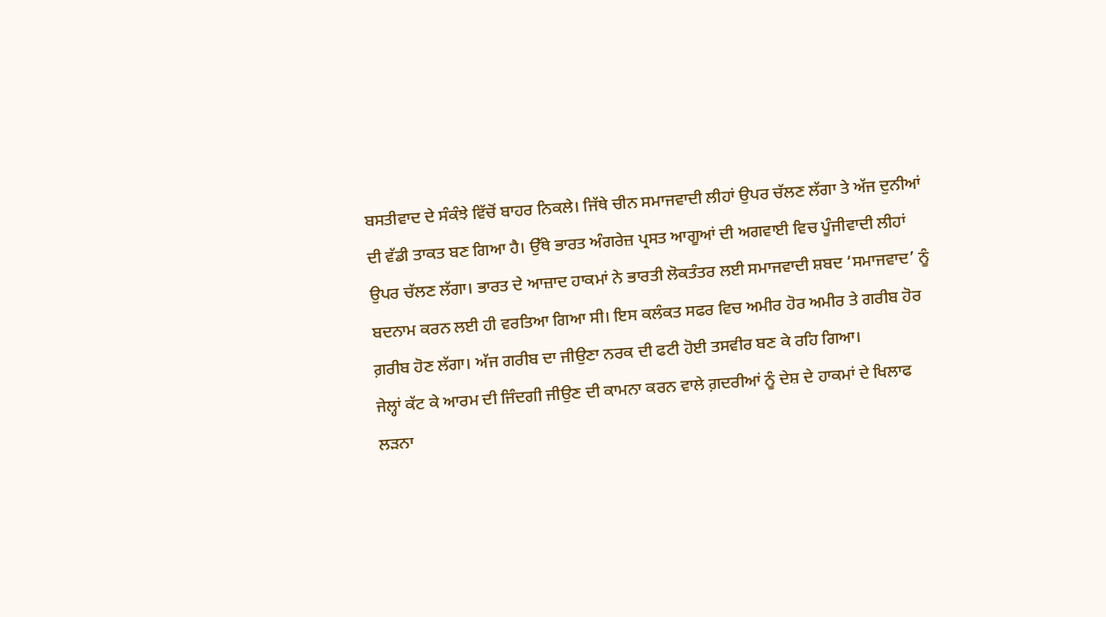ਬਸਤੀਵਾਦ ਦੇ ਸੰਕੰਝੇ ਵਿੱਚੋਂ ਬਾਹਰ ਨਿਕਲੇ। ਜਿੱਥੇ ਚੀਨ ਸਮਾਜਵਾਦੀ ਲੀਹਾਂ ਉਪਰ ਚੱਲਣ ਲੱਗਾ ਤੇ ਅੱਜ ਦੁਨੀਆਂ ਦੀ ਵੱਡੀ ਤਾਕਤ ਬਣ ਗਿਆ ਹੈ। ਉੱਥੇ ਭਾਰਤ ਅੰਗਰੇਜ਼ ਪ੍ਰਸਤ ਆਗੂਆਂ ਦੀ ਅਗਵਾਈ ਵਿਚ ਪੂੰਜੀਵਾਦੀ ਲੀਹਾਂ ਉਪਰ ਚੱਲਣ ਲੱਗਾ। ਭਾਰਤ ਦੇ ਆਜ਼ਾਦ ਹਾਕਮਾਂ ਨੇ ਭਾਰਤੀ ਲੋਕਤੰਤਰ ਲਈ ਸਮਾਜਵਾਦੀ ਸ਼ਬਦ ‘ਸਮਾਜਵਾਦ’ ਨੂੰ ਬਦਨਾਮ ਕਰਨ ਲਈ ਹੀ ਵਰਤਿਆ ਗਿਆ ਸੀ। ਇਸ ਕਲੰਕਤ ਸਫਰ ਵਿਚ ਅਮੀਰ ਹੋਰ ਅਮੀਰ ਤੇ ਗਰੀਬ ਹੋਰ ਗ਼ਰੀਬ ਹੋਣ ਲੱਗਾ। ਅੱਜ ਗਰੀਬ ਦਾ ਜੀਉਣਾ ਨਰਕ ਦੀ ਫਟੀ ਹੋਈ ਤਸਵੀਰ ਬਣ ਕੇ ਰਹਿ ਗਿਆ।
ਜੇਲ੍ਹਾਂ ਕੱਟ ਕੇ ਆਰਮ ਦੀ ਜਿੰਦਗੀ ਜੀਉਣ ਦੀ ਕਾਮਨਾ ਕਰਨ ਵਾਲੇ ਗ਼ਦਰੀਆਂ ਨੂੰ ਦੇਸ਼ ਦੇ ਹਾਕਮਾਂ ਦੇ ਖਿਲਾਫ ਲੜਨਾ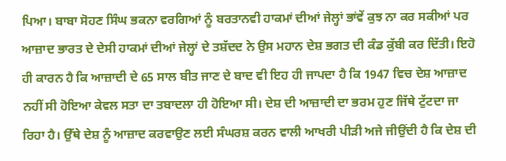ਪਿਆ। ਬਾਬਾ ਸੋਹਣ ਸਿੰਘ ਭਕਨਾ ਵਰਗਿਆਂ ਨੂੰ ਬਰਤਾਨਵੀ ਹਾਕਮਾਂ ਦੀਆਂ ਜੇਲ੍ਹਾਂ ਭਾਂਵੇਂ ਕੁਝ ਨਾ ਕਰ ਸਕੀਆਂ ਪਰ ਆਜ਼ਾਦ ਭਾਰਤ ਦੇ ਦੇਸੀ ਹਾਕਮਾਂ ਦੀਆਂ ਜੇਲ੍ਹਾਂ ਦੇ ਤਸ਼ੱਦਦ ਨੇ ਉਸ ਮਹਾਨ ਦੇਸ਼ ਭਗਤ ਦੀ ਕੰਡ ਕੁੱਬੀ ਕਰ ਦਿੱਤੀ। ਇਹੋ ਹੀ ਕਾਰਨ ਹੈ ਕਿ ਆਜ਼ਾਦੀ ਦੇ 65 ਸਾਲ ਬੀਤ ਜਾਣ ਦੇ ਬਾਦ ਵੀ ਇਹ ਹੀ ਜਾਪਦਾ ਹੈ ਕਿ 1947 ਵਿਚ ਦੇਸ਼ ਆਜ਼ਾਦ ਨਹੀਂ ਸੀ ਹੋਇਆ ਕੇਵਲ ਸਤਾ ਦਾ ਤਬਾਦਲਾ ਹੀ ਹੋਇਆ ਸੀ। ਦੇਸ਼ ਦੀ ਆਜ਼ਾਦੀ ਦਾ ਭਰਮ ਹੁਣ ਜਿੱਥੇ ਟੁੱਟਦਾ ਜਾ ਰਿਹਾ ਹੈ। ਉੱਥੇ ਦੇਸ਼ ਨੂੰ ਆਜ਼ਾਦ ਕਰਵਾਉਣ ਲਈ ਸੰਘਰਸ਼ ਕਰਨ ਵਾਲੀ ਆਖਰੀ ਪੀੜੀ ਅਜੇ ਜੀਉਂਦੀ ਹੈ ਕਿ ਦੇਸ਼ ਦੀ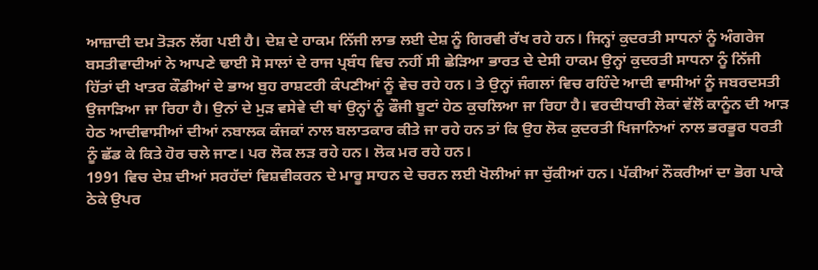ਆਜ਼ਾਦੀ ਦਮ ਤੋੜਨ ਲੱਗ ਪਈ ਹੈ। ਦੇਸ਼ ਦੇ ਹਾਕਮ ਨਿੱਜੀ ਲਾਭ ਲਈ ਦੇਸ਼ ਨੂੰ ਗਿਰਵੀ ਰੱਖ ਰਹੇ ਹਨ। ਜਿਨ੍ਹਾਂ ਕੁਦਰਤੀ ਸਾਧਨਾਂ ਨੂੰ ਅੰਗਰੇਜ ਬਸਤੀਵਾਦੀਆਂ ਨੇ ਆਪਣੇ ਢਾਈ ਸੋ ਸਾਲਾਂ ਦੇ ਰਾਜ ਪ੍ਰਬੰਧ ਵਿਚ ਨਹੀਂ ਸੀ ਛੇੜਿਆ ਭਾਰਤ ਦੇ ਦੇਸੀ ਹਾਕਮ ਉਨ੍ਹਾਂ ਕੁਦਰਤੀ ਸਾਧਨਾ ਨੂੰ ਨਿੱਜੀ ਹਿੱਤਾਂ ਦੀ ਖਾਤਰ ਕੌਡੀਆਂ ਦੇ ਭਾਅ ਬੁਹ ਰਾਸ਼ਟਰੀ ਕੰਪਣੀਆਂ ਨੂੰ ਵੇਚ ਰਹੇ ਹਨ। ਤੇ ਉਨ੍ਹਾਂ ਜੰਗਲਾਂ ਵਿਚ ਰਹਿੰਦੇ ਆਦੀ ਵਾਸੀਆਂ ਨੂੰ ਜਬਰਦਸਤੀ ਉਜਾੜਿਆ ਜਾ ਰਿਹਾ ਹੈ। ਉਨਾਂ ਦੇ ਮੁੜ ਵਸੇਵੇ ਦੀ ਥਾਂ ਉਨ੍ਹਾਂ ਨੂੰ ਫੌਜੀ ਬੂਟਾਂ ਹੇਠ ਕੁਚਲਿਆ ਜਾ ਰਿਹਾ ਹੈ। ਵਰਦੀਧਾਰੀ ਲੋਕਾਂ ਵੱਲੋਂ ਕਾਨੂੰਨ ਦੀ ਆੜ ਹੇਠ ਆਦੀਵਾਸੀਆਂ ਦੀਆਂ ਨਬਾਲਕ ਕੰਜਕਾਂ ਨਾਲ ਬਲਾਤਕਾਰ ਕੀਤੇ ਜਾ ਰਹੇ ਹਨ ਤਾਂ ਕਿ ਉਹ ਲੋਕ ਕੁਦਰਤੀ ਖਿਜਾਨਿਆਂ ਨਾਲ ਭਰਭੂਰ ਧਰਤੀ ਨੂੰ ਛੱਡ ਕੇ ਕਿਤੇ ਹੋਰ ਚਲੇ ਜਾਣ। ਪਰ ਲੋਕ ਲੜ ਰਹੇ ਹਨ। ਲੋਕ ਮਰ ਰਹੇ ਹਨ।
1991 ਵਿਚ ਦੇਸ਼ ਦੀਆਂ ਸਰਹੱਦਾਂ ਵਿਸ਼ਵੀਕਰਨ ਦੇ ਮਾਰੂ ਸਾਹਨ ਦੇ ਚਰਨ ਲਈ ਖੋਲੀਆਂ ਜਾ ਚੁੱਕੀਆਂ ਹਨ। ਪੱਕੀਆਂ ਨੌਕਰੀਆਂ ਦਾ ਭੋਗ ਪਾਕੇ ਠੇਕੇ ਉਪਰ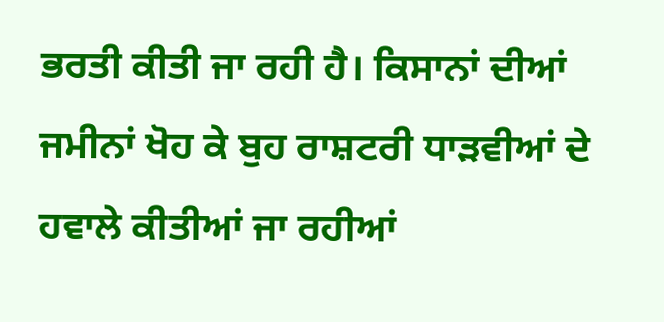ਭਰਤੀ ਕੀਤੀ ਜਾ ਰਹੀ ਹੈ। ਕਿਸਾਨਾਂ ਦੀਆਂ ਜਮੀਨਾਂ ਖੋਹ ਕੇ ਬੁਹ ਰਾਸ਼ਟਰੀ ਧਾੜਵੀਆਂ ਦੇ ਹਵਾਲੇ ਕੀਤੀਆਂ ਜਾ ਰਹੀਆਂ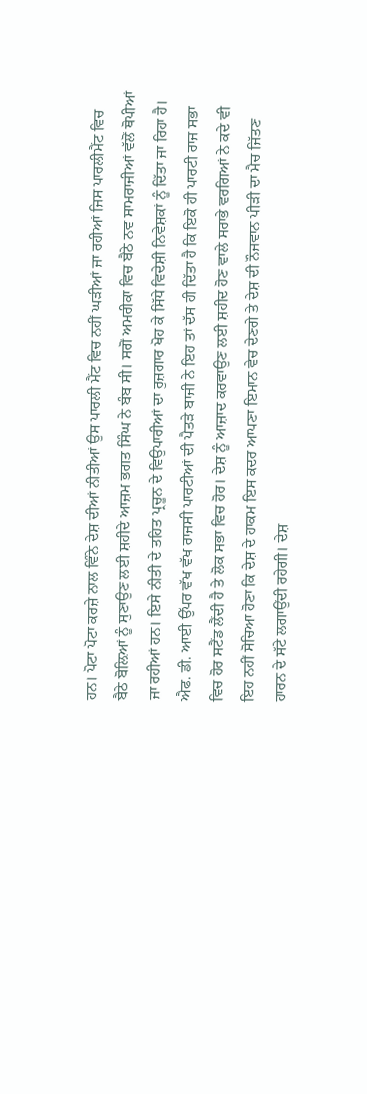ਹਨ। ਪੋਟਾ ਪੋਟਾ ਕਰਜ਼ੇ ਨਾਲ ਵਿੰਨੇ ਦੇਸ਼ ਦੀਆਂ ਨੀਤੀਆਂ ਉਸ ਪਾਰਲੀ ਮੈਂਟ ਵਿਚ ਨਹੀਂ ਘੜੀਆਂ ਜਾ ਰਹੀਆਂ ਜਿਸ ਪਾਰਲੀਮੈਂਟ ਵਿਚ ਬੈਠੇ ਬੋਲ਼ਿਆਂ ਨੂੰ ਸੁਣਾਉਣ ਲਈ ਸ਼ਹੀਦੇ ਆਜ਼ਮ ਭਗਤ ਸਿੰਘ ਨੇ ਬੰਬ ਸੀ। ਸਗੋਂ ਅਮਰੀਕਾ ਵਿਚ ਬੈਠੇ ਨਵ ਸਾਮਰਾਜੀਆਂ ਵੱਲੋਂ ਥੋਪੀਆਂ ਜਾ ਰਹੀਆਂ ਹਨ। ਇਸੇ ਨੀਤੀ ਦੇ ਤਹਿਤ ਪ੍ਰਚੂਨ ਦੇ ਵਿਉਪਾਰੀਆਂ ਦਾ ਰੁਜ਼ਗਾਰ ਖੋਹ ਕੇ ਸਿੱਧੇ ਵਿਦੇਸ਼ੀ ਨਿਵੇਸ਼ਕਾਂ ਨੂੰ ਦਿੱਤਾ ਜਾ ਰਿਹਾ ਹੈ। ਐਫ. ਡੀ. ਆਈ ਉੱਪਰ ਵੱਖ ਵੱਖ ਰਾਜਸੀ ਪਾਰਟੀਆਂ ਦੀ ਪੈਤੜੇ ਬਾਜੀ ਨੇ ਇਹ ਤਾਂ ਦੱਸ ਹੀ ਦਿੱਤਾ ਹੈ ਕਿ ਇਕੋ ਹੀ ਪਾਰਟੀ ਰਾਜ ਸਭਾ ਵਿਚ ਹੋਰ ਸਟੈਂਡ ਲੈਂਦੀ ਹੈ ਤੇ ਲੋਕ ਸਭਾ ਵਿਚ ਹੋਰ। ਦੇਸ਼ ਨੂੰ ਆਜ਼ਾਦ ਕਰਵਾਉਣ ਲਈ ਸ਼ਹੀਦ ਹੋਣ ਵਾਲੇ ਸਰਾਭੇ ਵਰਗਿਆਂ ਨੇ ਕਦੇ ਵੀ ਇਹ ਨਹੀਂ ਸੋਚਿਆ ਹੋਣਾ ਕਿ ਦੇਸ਼ ਦੇ ਹਾਕਮ ਇਸ ਕਦਰ ਆਪਣਾ ਇਮਾਨ ਵੇਚ ਦੇਣਗੇ ਤੇ ਦੇਸ਼ ਦੀ ਨੌਜਵਾਨ ਪੀੜੀ ਦਾ ਮੈਚ ਜਿੱਤਣ ਹਾਰਨ ਦੇ ਸੱਟੇ ਲਗਾਉਂਦੀ ਰਹੇਗੀ। ਦੇਸ਼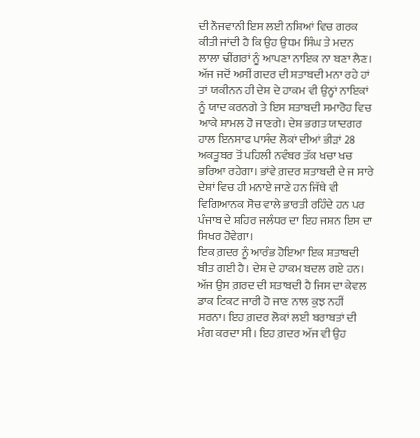ਦੀ ਨੌਜਵਾਨੀ ਇਸ ਲਈ ਨਸ਼ਿਆਂ ਵਿਚ ਗਰਕ ਕੀਤੀ ਜਾਂਦੀ ਹੈ ਕਿ ਉਹ ਉਧਮ ਸਿੰਘ ਤੇ ਮਦਨ ਲਾਲਾ ਢੀਂਗਰਾਂ ਨੂੰ ਆਪਣਾ ਨਾਇਕ ਨਾ ਬਣਾ ਲੈਣ।
ਅੱਜ ਜਦੋਂ ਅਸੀਂ ਗਦਰ ਦੀ ਸ਼ਤਾਬਦੀ ਮਨਾ ਰਹੇ ਹਾਂ ਤਾਂ ਯਕੀਨਨ ਹੀ ਦੇਸ਼ ਦੇ ਹਾਕਮ ਵੀ ਉਨ੍ਹਾਂ ਨਾਇਕਾਂ ਨੂੰ ਯਾਦ ਕਰਨਗੇ ਤੇ ਇਸ ਸ਼ਤਾਬਦੀ ਸਮਾਰੋਹ ਵਿਚ ਆਕੇ ਸ਼ਾਮਲ ਹੋ ਜਾਣਗੇ। ਦੇਸ਼ ਭਗਤ ਯਾਦਗਰ ਹਾਲ ਇਨਸਾਫ ਪਾਸੰਦ ਲੋਕਾਂ ਦੀਆਂ ਭੀੜਾਂ 28 ਅਕਤੂਬਰ ਤੋਂ ਪਹਿਲੀ ਨਵੰਬਰ ਤੱਕ ਖਚਾ ਖਚ ਭਰਿਆ ਰਹੇਗਾ। ਭਾਂਵੇ ਗ਼ਦਰ ਸ਼ਤਾਬਦੀ ਦੇ ਜ ਸਾਰੇ ਦੇਸ਼ਾਂ ਵਿਚ ਹੀ ਮਨਾਏ ਜਾਣੇ ਹਨ ਜਿੱਥੇ ਵੀ ਵਿਗਿਆਨਕ ਸੋਚ ਵਾਲੇ ਭਾਰਤੀ ਰਹਿੰਦੇ ਹਨ ਪਰ ਪੰਜਾਬ ਦੇ ਸ਼ਹਿਰ ਜਲੰਧਰ ਦਾ ਇਹ ਜਸ਼ਨ ਇਸ ਦਾ ਸਿਖਰ ਹੋਵੇਗਾ।
ਇਕ ਗ਼ਦਰ ਨੂੰ ਆਰੰਭ ਹੋਇਆ ਇਕ ਸ਼ਤਾਬਦੀ ਬੀਤ ਗਈ ਹੈ। ਦੇਸ਼ ਦੇ ਹਾਕਮ ਬਦਲ ਗਏ ਹਨ। ਅੱਜ ਉਸ ਗ਼ਰਦ ਦੀ ਸ਼ਤਾਬਦੀ ਹੈ ਜਿਸ ਦਾ ਕੇਵਲ ਡਾਕ ਟਿਕਟ ਜਾਰੀ ਹੋ ਜਾਣ ਨਾਲ ਕੁਝ ਨਹੀਂ ਸਰਨਾ। ਇਹ ਗ਼ਦਰ ਲੋਕਾਂ ਲਈ ਬਰਾਬਤਾਂ ਦੀ ਮੰਗ ਕਰਦਾ ਸੀ। ਇਹ ਗ਼ਦਰ ਅੱਜ ਵੀ ਉਹ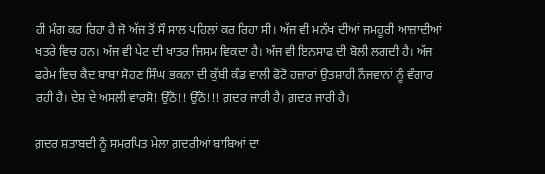ਹੀ ਮੰਗ ਕਰ ਰਿਹਾ ਹੈ ਜੋ ਅੱਜ ਤੋਂ ਸੌ ਸਾਲ ਪਹਿਲਾਂ ਕਰ ਰਿਹਾ ਸੀ। ਅੱਜ ਵੀ ਮਨੱਖ ਦੀਆਂ ਜਮਹੂਰੀ ਆਜ਼ਾਦੀਆਂ ਖਤਰੇ ਵਿਚ ਹਨ। ਅੱਜ ਵੀ ਪੇਟ ਦੀ ਖਾਤਰ ਜਿਸਮ ਵਿਕਦਾ ਹੈ। ਅੱਜ ਵੀ ਇਨਸਾਫ ਦੀ ਬੋਲੀ ਲਗਦੀ ਹੈ। ਅੱਜ ਫਰੇਮ ਵਿਚ ਕੈਦ ਬਾਬਾ ਸੋਹਣ ਸਿੰਘ ਭਕਨਾ ਦੀ ਕੁੱਬੀ ਕੰਡ ਵਾਲੀ ਫੋਟੋ ਹਜ਼ਾਰਾਂ ਉਤਸ਼ਾਹੀ ਨੌਜਵਾਨਾਂ ਨੂੰ ਵੰਗਾਰ ਰਹੀ ਹੈ। ਦੇਸ਼ ਦੇ ਅਸਲੀ ਵਾਰਸੋ! ਉੱਠੋ!! ਉੱਠੋ!!! ਗ਼ਦਰ ਜਾਰੀ ਹੈ। ਗ਼ਦਰ ਜਾਰੀ ਹੈ।

ਗ਼ਦਰ ਸ਼ਤਾਬਦੀ ਨੂੰ ਸਮਰਪਿਤ ਮੇਲਾ ਗ਼ਦਰੀਆਂ ਬਾਬਿਆਂ ਦਾ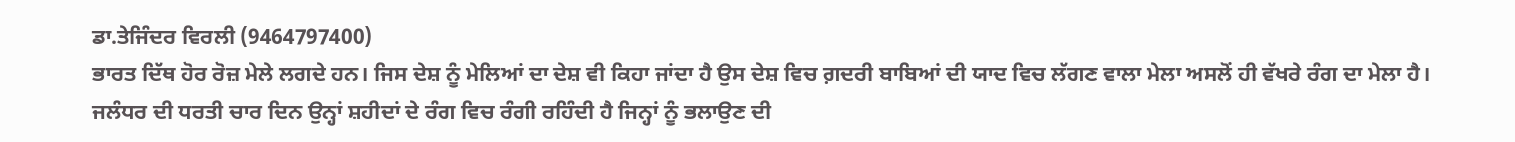ਡਾ.ਤੇਜਿੰਦਰ ਵਿਰਲੀ (9464797400)
ਭਾਰਤ ਦਿੱਥ ਹੋਰ ਰੋਜ਼ ਮੇਲੇ ਲਗਦੇ ਹਨ। ਜਿਸ ਦੇਸ਼ ਨੂੰ ਮੇਲਿਆਂ ਦਾ ਦੇਸ਼ ਵੀ ਕਿਹਾ ਜਾਂਦਾ ਹੈ ਉਸ ਦੇਸ਼ ਵਿਚ ਗ਼ਦਰੀ ਬਾਬਿਆਂ ਦੀ ਯਾਦ ਵਿਚ ਲੱਗਣ ਵਾਲਾ ਮੇਲਾ ਅਸਲੋਂ ਹੀ ਵੱਖਰੇ ਰੰਗ ਦਾ ਮੇਲਾ ਹੈ। ਜਲੰਧਰ ਦੀ ਧਰਤੀ ਚਾਰ ਦਿਨ ਉਨ੍ਹਾਂ ਸ਼ਹੀਦਾਂ ਦੇ ਰੰਗ ਵਿਚ ਰੰਗੀ ਰਹਿੰਦੀ ਹੈ ਜਿਨ੍ਹਾਂ ਨੂੰ ਭਲਾਉਣ ਦੀ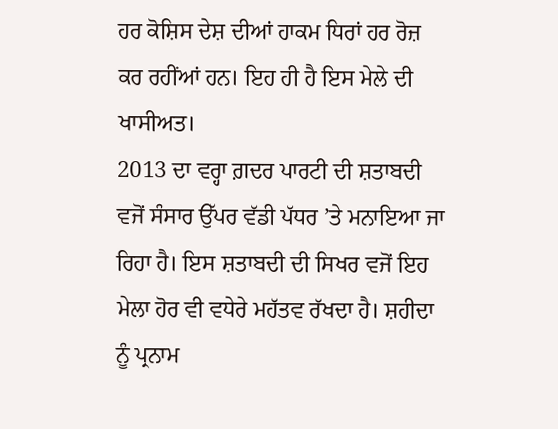ਹਰ ਕੋਸ਼ਿਸ ਦੇਸ਼ ਦੀਆਂ ਹਾਕਮ ਧਿਰਾਂ ਹਰ ਰੋਜ਼ ਕਰ ਰਹੀਂਆਂ ਹਨ। ਇਹ ਹੀ ਹੈ ਇਸ ਮੇਲੇ ਦੀ ਖਾਸੀਅਤ।
2013 ਦਾ ਵਰ੍ਹਾ ਗ਼ਦਰ ਪਾਰਟੀ ਦੀ ਸ਼ਤਾਬਦੀ ਵਜੋਂ ਸੰਸਾਰ ਉੱਪਰ ਵੱਡੀ ਪੱਧਰ ’ਤੇ ਮਨਾਇਆ ਜਾ ਰਿਹਾ ਹੈ। ਇਸ ਸ਼ਤਾਬਦੀ ਦੀ ਸਿਖਰ ਵਜੋਂ ਇਹ ਮੇਲਾ ਹੋਰ ਵੀ ਵਧੇਰੇ ਮਹੱਤਵ ਰੱਖਦਾ ਹੈ। ਸ਼ਹੀਦਾ ਨੂੰ ਪ੍ਰਨਾਮ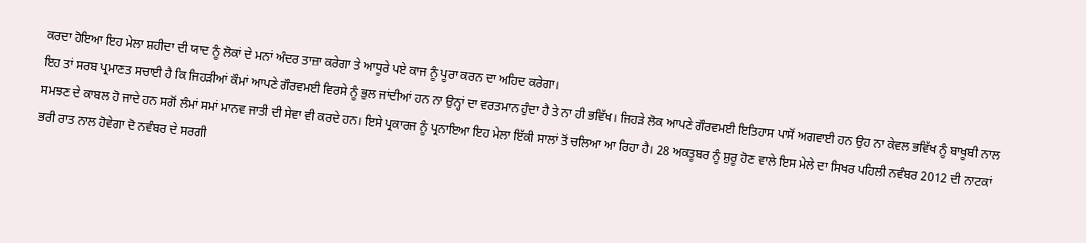ਕਰਦਾ ਹੋਇਆ ਇਹ ਮੇਲਾ ਸ਼ਹੀਦਾ ਦੀ ਯਾਦ ਨੂੰ ਲੋਕਾਂ ਦੇ ਮਨਾਂ ਅੰਦਰ ਤਾਜ਼ਾ ਕਰੇਗਾ ਤੇ ਆਧੂਰੇ ਪਏ ਕਾਜ ਨੂੰ ਪੂਰਾ ਕਰਨ ਦਾ ਅਹਿਦ ਕਰੇਗਾ।
ਇਹ ਤਾਂ ਸਰਬ ਪ੍ਰਮਾਣਤ ਸਚਾਈ ਹੈ ਕਿ ਜਿਹੜੀਆਂ ਕੌਮਾਂ ਆਪਣੇ ਗੌਰਵਮਈ ਵਿਰਸੇ ਨੂੰ ਭੁਲ ਜਾਂਦੀਆਂ ਹਨ ਨਾ ਉਨ੍ਹਾਂ ਦਾ ਵਰਤਮਾਨ ਹੁੰਦਾ ਹੈ ਤੇ ਨਾ ਹੀ ਭਵਿੱਖ। ਜਿਹੜੇ ਲੋਕ ਆਪਣੇ ਗੌਰਵਮਈ ਇਤਿਹਾਸ ਪਾਸੋਂ ਅਗਵਾਈ ਹਨ ਉਹ ਨਾ ਕੇਵਲ ਭਵਿੱਖ ਨੂੰ ਬਾਖੂਬੀ ਨਾਲ ਸਮਝਣ ਦੇ ਕਾਬਲ ਹੋ ਜਾਦੇ ਹਨ ਸਗੋਂ ਲੰਮਾਂ ਸਮਾਂ ਮਾਨਵ ਜਾਤੀ ਦੀ ਸੇਵਾ ਵੀ ਕਰਦੇ ਹਨ। ਇਸੇ ਪ੍ਰਕਾਰਜ ਨੂੰ ਪ੍ਰਨਾਇਆ ਇਹ ਮੇਲਾ ਇੱਕੀ ਸਾਲਾਂ ਤੋਂ ਚਲਿਆ ਆ ਰਿਹਾ ਹੈ। 28 ਅਕਤੂਬਰ ਨੂੰ ਸ਼ੁਰੂ ਹੋਣ ਵਾਲੇ ਇਸ ਮੇਲੇ ਦਾ ਸਿਖਰ ਪਹਿਲੀ ਨਵੰਬਰ 2012 ਦੀ ਨਾਟਕਾਂ ਭਰੀ ਰਾਤ ਨਾਲ ਹੋਵੇਗਾ ਦੋ ਨਵੰਬਰ ਦੇ ਸਰਗੀ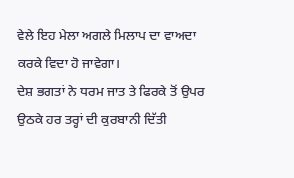ਵੇਲੇ ਇਹ ਮੇਲਾ ਅਗਲੇ ਮਿਲਾਪ ਦਾ ਵਾਅਦਾ ਕਰਕੇ ਵਿਦਾ ਹੋ ਜਾਵੇਗਾ।
ਦੇਸ਼ ਭਗਤਾਂ ਨੇ ਧਰਮ ਜਾਤ ਤੇ ਫਿਰਕੇ ਤੋਂ ਉਪਰ ਉਠਕੇ ਹਰ ਤਰ੍ਹਾਂ ਦੀ ਕੁਰਬਾਨੀ ਦਿੱਤੀ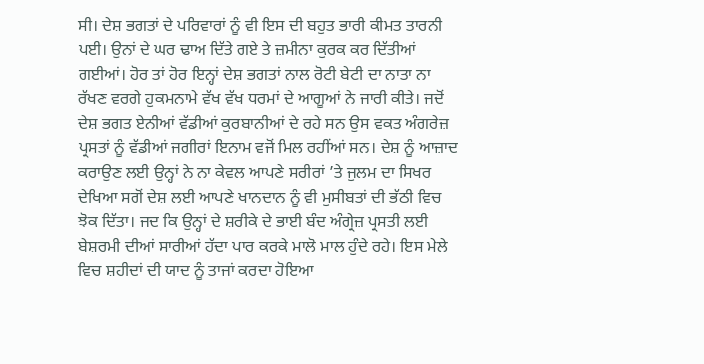ਸੀ। ਦੇਸ਼ ਭਗਤਾਂ ਦੇ ਪਰਿਵਾਰਾਂ ਨੂੰ ਵੀ ਇਸ ਦੀ ਬਹੁਤ ਭਾਰੀ ਕੀਮਤ ਤਾਰਨੀ ਪਈ। ਉਨਾਂ ਦੇ ਘਰ ਢਾਅ ਦਿੱਤੇ ਗਏ ਤੇ ਜ਼ਮੀਨਾ ਕੁਰਕ ਕਰ ਦਿੱਤੀਆਂ ਗਈਆਂ। ਹੋਰ ਤਾਂ ਹੋਰ ਇਨ੍ਹਾਂ ਦੇਸ਼ ਭਗਤਾਂ ਨਾਲ ਰੋਟੀ ਬੇਟੀ ਦਾ ਨਾਤਾ ਨਾ ਰੱਖਣ ਵਰਗੇ ਹੁਕਮਨਾਮੇ ਵੱਖ ਵੱਖ ਧਰਮਾਂ ਦੇ ਆਗੂਆਂ ਨੇ ਜਾਰੀ ਕੀਤੇ। ਜਦੋਂ ਦੇਸ਼ ਭਗਤ ਏਨੀਆਂ ਵੱਡੀਆਂ ਕੁਰਬਾਨੀਆਂ ਦੇ ਰਹੇ ਸਨ ਉਸ ਵਕਤ ਅੰਗਰੇਜ਼ ਪ੍ਰਸਤਾਂ ਨੂੰ ਵੱਡੀਆਂ ਜਗੀਰਾਂ ਇਨਾਮ ਵਜੋਂ ਮਿਲ ਰਹੀਂਆਂ ਸਨ। ਦੇਸ਼ ਨੂੰ ਆਜ਼ਾਦ ਕਰਾਉਣ ਲਈ ਉਨ੍ਹਾਂ ਨੇ ਨਾ ਕੇਵਲ ਆਪਣੇ ਸਰੀਰਾਂ ’ਤੇ ਜੁਲਮ ਦਾ ਸਿਖਰ ਦੇਖਿਆ ਸਗੋਂ ਦੇਸ਼ ਲਈ ਆਪਣੇ ਖਾਨਦਾਨ ਨੂੰ ਵੀ ਮੁਸੀਬਤਾਂ ਦੀ ਭੱਠੀ ਵਿਚ ਝੋਕ ਦਿੱਤਾ। ਜਦ ਕਿ ਉਨ੍ਹਾਂ ਦੇ ਸ਼ਰੀਕੇ ਦੇ ਭਾਈ ਬੰਦ ਅੰਗ੍ਰੇਜ਼ ਪ੍ਰਸਤੀ ਲਈ ਬੇਸ਼ਰਮੀ ਦੀਆਂ ਸਾਰੀਆਂ ਹੱਦਾ ਪਾਰ ਕਰਕੇ ਮਾਲੋ ਮਾਲ ਹੁੰਦੇ ਰਹੇ। ਇਸ ਮੇਲੇ ਵਿਚ ਸ਼ਹੀਦਾਂ ਦੀ ਯਾਦ ਨੂੰ ਤਾਜਾਂ ਕਰਦਾ ਹੋਇਆ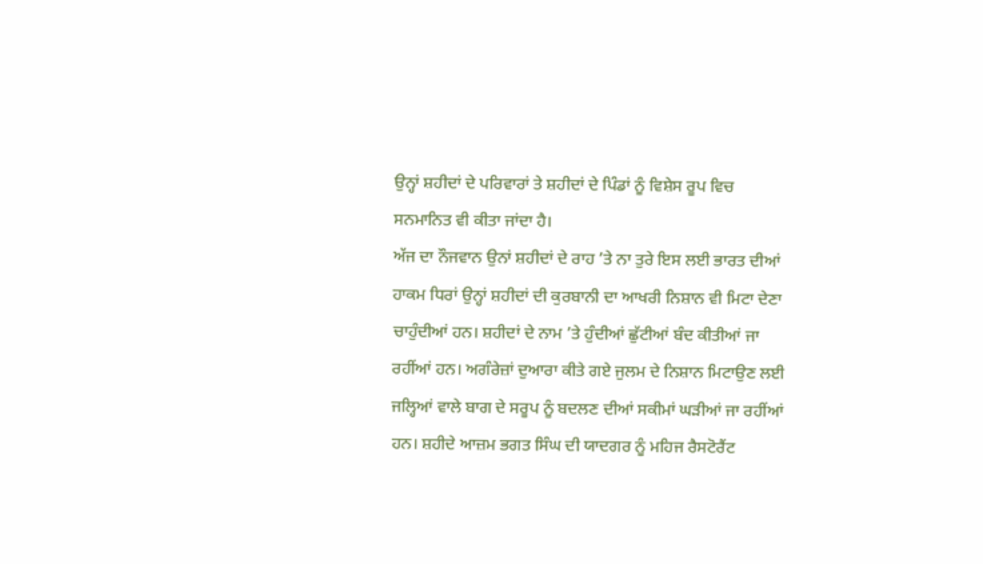ਉਨ੍ਹਾਂ ਸ਼ਹੀਦਾਂ ਦੇ ਪਰਿਵਾਰਾਂ ਤੇ ਸ਼ਹੀਦਾਂ ਦੇ ਪਿੰਡਾਂ ਨੂੰ ਵਿਸ਼ੇਸ ਰੂਪ ਵਿਚ ਸਨਮਾਨਿਤ ਵੀ ਕੀਤਾ ਜਾਂਦਾ ਹੈ।
ਅੱਜ ਦਾ ਨੌਜਵਾਨ ਉਨਾਂ ਸ਼ਹੀਦਾਂ ਦੇ ਰਾਹ ’ਤੇ ਨਾ ਤੁਰੇ ਇਸ ਲਈ ਭਾਰਤ ਦੀਆਂ ਹਾਕਮ ਧਿਰਾਂ ਉਨ੍ਹਾਂ ਸ਼ਹੀਦਾਂ ਦੀ ਕੁਰਬਾਨੀ ਦਾ ਆਖਰੀ ਨਿਸ਼ਾਨ ਵੀ ਮਿਟਾ ਦੇਣਾ ਚਾਹੁੰਦੀਆਂ ਹਨ। ਸ਼ਹੀਦਾਂ ਦੇ ਨਾਮ ’ਤੇ ਹੁੰਦੀਆਂ ਛੁੱਟੀਆਂ ਬੰਦ ਕੀਤੀਆਂ ਜਾ ਰਹੀਂਆਂ ਹਨ। ਅਗੰਰੇਜ਼ਾਂ ਦੁਆਰਾ ਕੀਤੇ ਗਏ ਜੁਲਮ ਦੇ ਨਿਸ਼ਾਨ ਮਿਟਾਉਣ ਲਈ ਜਲ੍ਹਿਆਂ ਵਾਲੇ ਬਾਗ ਦੇ ਸਰੂਪ ਨੂੰ ਬਦਲਣ ਦੀਆਂ ਸਕੀਮਾਂ ਘੜੀਆਂ ਜਾ ਰਹੀਂਆਂ ਹਨ। ਸ਼ਹੀਦੇ ਆਜ਼ਮ ਭਗਤ ਸਿੰਘ ਦੀ ਯਾਦਗਰ ਨੂੰ ਮਹਿਜ ਰੈਸਟੋਰੈਂਟ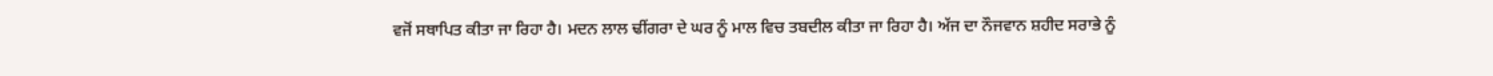ਵਜੋਂ ਸਥਾਪਿਤ ਕੀਤਾ ਜਾ ਰਿਹਾ ਹੈ। ਮਦਨ ਲਾਲ ਢੀਂਗਰਾ ਦੇ ਘਰ ਨੂੰ ਮਾਲ ਵਿਚ ਤਬਦੀਲ ਕੀਤਾ ਜਾ ਰਿਹਾ ਹੈ। ਅੱਜ ਦਾ ਨੌਜਵਾਨ ਸ਼ਹੀਦ ਸਰਾਭੇ ਨੂੰ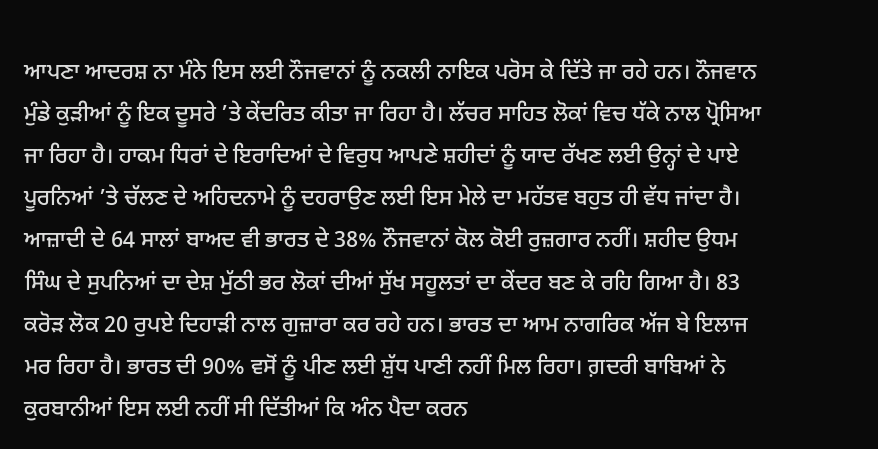ਆਪਣਾ ਆਦਰਸ਼ ਨਾ ਮੰਨੇ ਇਸ ਲਈ ਨੌਜਵਾਨਾਂ ਨੂੰ ਨਕਲੀ ਨਾਇਕ ਪਰੋਸ ਕੇ ਦਿੱਤੇ ਜਾ ਰਹੇ ਹਨ। ਨੌਜਵਾਨ ਮੁੰਡੇ ਕੁੜੀਆਂ ਨੂੰ ਇਕ ਦੂਸਰੇ ’ਤੇ ਕੇਂਦਰਿਤ ਕੀਤਾ ਜਾ ਰਿਹਾ ਹੈ। ਲੱਚਰ ਸਾਹਿਤ ਲੋਕਾਂ ਵਿਚ ਧੱਕੇ ਨਾਲ ਪ੍ਰੋਸਿਆ ਜਾ ਰਿਹਾ ਹੈ। ਹਾਕਮ ਧਿਰਾਂ ਦੇ ਇਰਾਦਿਆਂ ਦੇ ਵਿਰੁਧ ਆਪਣੇ ਸ਼ਹੀਦਾਂ ਨੂੰ ਯਾਦ ਰੱਖਣ ਲਈ ਉਨ੍ਹਾਂ ਦੇ ਪਾਏ ਪੂਰਨਿਆਂ ’ਤੇ ਚੱਲਣ ਦੇ ਅਹਿਦਨਾਮੇ ਨੂੰ ਦਹਰਾਉਣ ਲਈ ਇਸ ਮੇਲੇ ਦਾ ਮਹੱਤਵ ਬਹੁਤ ਹੀ ਵੱਧ ਜਾਂਦਾ ਹੈ।
ਆਜ਼ਾਦੀ ਦੇ 64 ਸਾਲਾਂ ਬਾਅਦ ਵੀ ਭਾਰਤ ਦੇ 38% ਨੌਜਵਾਨਾਂ ਕੋਲ ਕੋਈ ਰੁਜ਼ਗਾਰ ਨਹੀਂ। ਸ਼ਹੀਦ ਉਧਮ ਸਿੰਘ ਦੇ ਸੁਪਨਿਆਂ ਦਾ ਦੇਸ਼ ਮੁੱਠੀ ਭਰ ਲੋਕਾਂ ਦੀਆਂ ਸੁੱਖ ਸਹੂਲਤਾਂ ਦਾ ਕੇਂਦਰ ਬਣ ਕੇ ਰਹਿ ਗਿਆ ਹੈ। 83 ਕਰੋੜ ਲੋਕ 20 ਰੁਪਏ ਦਿਹਾੜੀ ਨਾਲ ਗੁਜ਼ਾਰਾ ਕਰ ਰਹੇ ਹਨ। ਭਾਰਤ ਦਾ ਆਮ ਨਾਗਰਿਕ ਅੱਜ ਬੇ ਇਲਾਜ ਮਰ ਰਿਹਾ ਹੈ। ਭਾਰਤ ਦੀ 90% ਵਸੋਂ ਨੂੰ ਪੀਣ ਲਈ ਸ਼ੁੱਧ ਪਾਣੀ ਨਹੀਂ ਮਿਲ ਰਿਹਾ। ਗ਼ਦਰੀ ਬਾਬਿਆਂ ਨੇ ਕੁਰਬਾਨੀਆਂ ਇਸ ਲਈ ਨਹੀਂ ਸੀ ਦਿੱਤੀਆਂ ਕਿ ਅੰਨ ਪੈਦਾ ਕਰਨ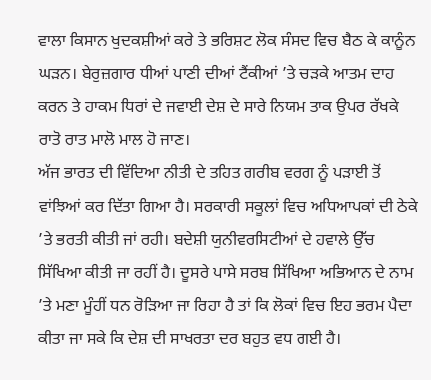ਵਾਲਾ ਕਿਸਾਨ ਖੁਦਕਸ਼ੀਆਂ ਕਰੇ ਤੇ ਭਰਿਸ਼ਟ ਲੋਕ ਸੰਸਦ ਵਿਚ ਬੈਠ ਕੇ ਕਾਨੂੰਨ ਘੜਨ। ਬੇਰੁਜ਼ਗਾਰ ਧੀਆਂ ਪਾਣੀ ਦੀਆਂ ਟੈਂਕੀਆਂ ’ਤੇ ਚੜਕੇ ਆਤਮ ਦਾਹ ਕਰਨ ਤੇ ਹਾਕਮ ਧਿਰਾਂ ਦੇ ਜਵਾਈ ਦੇਸ਼ ਦੇ ਸਾਰੇ ਨਿਯਮ ਤਾਕ ਉਪਰ ਰੱਖਕੇ ਰਾਤੋ ਰਾਤ ਮਾਲੋ ਮਾਲ ਹੋ ਜਾਣ।
ਅੱਜ ਭਾਰਤ ਦੀ ਵਿੱਦਿਆ ਨੀਤੀ ਦੇ ਤਹਿਤ ਗਰੀਬ ਵਰਗ ਨੂੰ ਪੜਾਈ ਤੋਂ ਵਾਂਝਿਆਂ ਕਰ ਦਿੱਤਾ ਗਿਆ ਹੈ। ਸਰਕਾਰੀ ਸਕੂਲਾਂ ਵਿਚ ਅਧਿਆਪਕਾਂ ਦੀ ਠੇਕੇ ’ਤੇ ਭਰਤੀ ਕੀਤੀ ਜਾਂ ਰਹੀ। ਬਦੇਸ਼ੀ ਯੁਨੀਵਰਸਿਟੀਆਂ ਦੇ ਹਵਾਲੇ ਉੱਚ ਸਿੱਖਿਆ ਕੀਤੀ ਜਾ ਰਹੀਂ ਹੈ। ਦੂਸਰੇ ਪਾਸੇ ਸਰਬ ਸਿੱਖਿਆ ਅਭਿਆਨ ਦੇ ਨਾਮ ’ਤੇ ਮਣਾ ਮੂੰਹੀਂ ਧਨ ਰੋੜਿਆ ਜਾ ਰਿਹਾ ਹੈ ਤਾਂ ਕਿ ਲੋਕਾਂ ਵਿਚ ਇਹ ਭਰਮ ਪੈਦਾ ਕੀਤਾ ਜਾ ਸਕੇ ਕਿ ਦੇਸ਼ ਦੀ ਸਾਖਰਤਾ ਦਰ ਬਹੁਤ ਵਧ ਗਈ ਹੈ।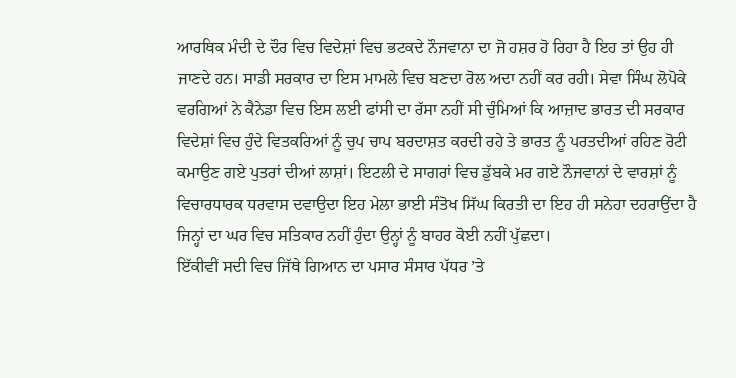ਆਰਥਿਕ ਮੰਦੀ ਦੇ ਦੌਰ ਵਿਚ ਵਿਦੇਸ਼ਾਂ ਵਿਚ ਭਟਕਦੇ ਨੌਜਵਾਨਾ ਦਾ ਜੋ ਹਸ਼ਰ ਹੋ ਰਿਹਾ ਹੈ ਇਹ ਤਾਂ ਉਹ ਹੀ ਜਾਣਦੇ ਹਨ। ਸਾਡੀ ਸਰਕਾਰ ਦਾ ਇਸ ਮਾਮਲੇ ਵਿਚ ਬਣਦਾ ਰੋਲ ਅਦਾ ਨਹੀਂ ਕਰ ਰਹੀ। ਸੇਵਾ ਸਿੰਘ ਲੋਪੋਕੇ ਵਰਗਿਆਂ ਨੇ ਕੈਨੇਡਾ ਵਿਚ ਇਸ ਲਈ ਫਾਂਸੀ ਦਾ ਰੱਸਾ ਨਹੀਂ ਸੀ ਚੁੰਮਿਆਂ ਕਿ ਆਜ਼ਾਦ ਭਾਰਤ ਦੀ ਸਰਕਾਰ ਵਿਦੇਸ਼ਾਂ ਵਿਚ ਹੁੰਦੇ ਵਿਤਕਰਿਆਂ ਨੂੰ ਚੁਪ ਚਾਪ ਬਰਦਾਸ਼ਤ ਕਰਦੀ ਰਹੇ ਤੇ ਭਾਰਤ ਨੂੰ ਪਰਤਦੀਆਂ ਰਹਿਣ ਰੋਟੀ ਕਮਾਉਣ ਗਏ ਪੁਤਰਾਂ ਦੀਆਂ ਲਾਸ਼ਾਂ। ਇਟਲੀ ਦੇ ਸਾਗਰਾਂ ਵਿਚ ਡੁੱਬਕੇ ਮਰ ਗਏ ਨੌਜਵਾਨਾਂ ਦੇ ਵਾਰਸ਼ਾਂ ਨੂੰ ਵਿਚਾਰਧਾਰਕ ਧਰਵਾਸ ਦਵਾਉਦਾ ਇਹ ਮੇਲਾ ਭਾਈ ਸੰਤੋਖ ਸਿੱਘ ਕਿਰਤੀ ਦਾ ਇਹ ਹੀ ਸਨੇਹਾ ਦਹਰਾਉਂਦਾ ਹੈ ਜਿਨ੍ਹਾਂ ਦਾ ਘਰ ਵਿਚ ਸਤਿਕਾਰ ਨਹੀਂ ਹੁੰਦਾ ਉਨ੍ਹਾਂ ਨੂੰ ਬਾਹਰ ਕੋਈ ਨਹੀਂ ਪੁੱਛਦਾ।
ਇੱਕੀਵੀਂ ਸਦੀ ਵਿਚ ਜਿੱਥੇ ਗਿਆਨ ਦਾ ਪਸਾਰ ਸੰਸਾਰ ਪੱਧਰ ’ਤੇ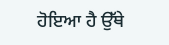ਹੋਇਆ ਹੈ ਉੱਥੇ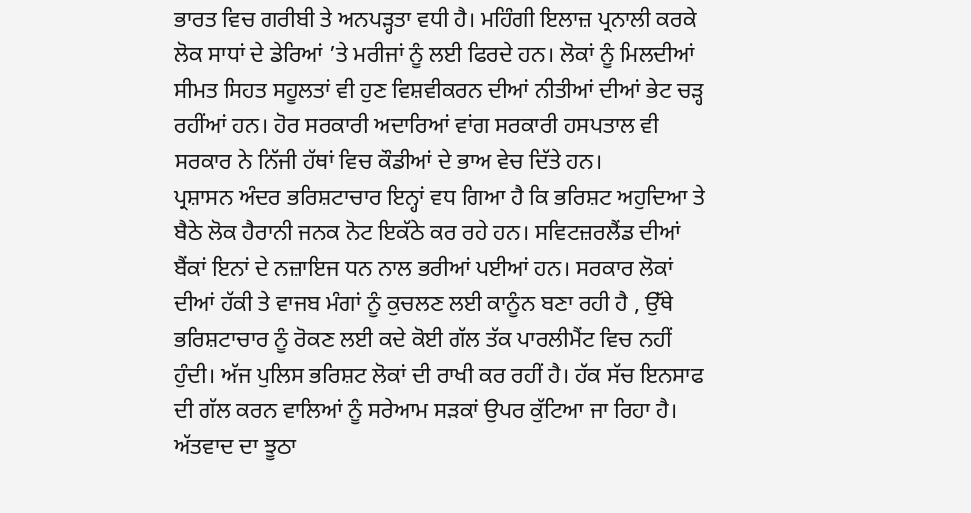ਭਾਰਤ ਵਿਚ ਗਰੀਬੀ ਤੇ ਅਨਪੜ੍ਹਤਾ ਵਧੀ ਹੈ। ਮਹਿੰਗੀ ਇਲਾਜ਼ ਪ੍ਰਨਾਲੀ ਕਰਕੇ ਲੋਕ ਸਾਧਾਂ ਦੇ ਡੇਰਿਆਂ ’ਤੇ ਮਰੀਜਾਂ ਨੂੰ ਲਈ ਫਿਰਦੇ ਹਨ। ਲੋਕਾਂ ਨੂੰ ਮਿਲਦੀਆਂ ਸੀਮਤ ਸਿਹਤ ਸਹੂਲਤਾਂ ਵੀ ਹੁਣ ਵਿਸ਼ਵੀਕਰਨ ਦੀਆਂ ਨੀਤੀਆਂ ਦੀਆਂ ਭੇਟ ਚੜ੍ਹ ਰਹੀਂਆਂ ਹਨ। ਹੋਰ ਸਰਕਾਰੀ ਅਦਾਰਿਆਂ ਵਾਂਗ ਸਰਕਾਰੀ ਹਸਪਤਾਲ ਵੀ ਸਰਕਾਰ ਨੇ ਨਿੱਜੀ ਹੱਥਾਂ ਵਿਚ ਕੌਡੀਆਂ ਦੇ ਭਾਅ ਵੇਚ ਦਿੱਤੇ ਹਨ।
ਪ੍ਰਸ਼ਾਸਨ ਅੰਦਰ ਭਰਿਸ਼ਟਾਚਾਰ ਇਨ੍ਹਾਂ ਵਧ ਗਿਆ ਹੈ ਕਿ ਭਰਿਸ਼ਟ ਅਹੁਦਿਆ ਤੇ ਬੈਠੇ ਲੋਕ ਹੈਰਾਨੀ ਜਨਕ ਨੋਟ ਇਕੱਠੇ ਕਰ ਰਹੇ ਹਨ। ਸਵਿਟਜ਼ਰਲੈਂਡ ਦੀਆਂ ਬੈਂਕਾਂ ਇਨਾਂ ਦੇ ਨਜ਼ਾਇਜ ਧਨ ਨਾਲ ਭਰੀਆਂ ਪਈਆਂ ਹਨ। ਸਰਕਾਰ ਲੋਕਾਂ ਦੀਆਂ ਹੱਕੀ ਤੇ ਵਾਜਬ ਮੰਗਾਂ ਨੂੰ ਕੁਚਲਣ ਲਈ ਕਾਨੂੰਨ ਬਣਾ ਰਹੀ ਹੈ , ਉੱਥੇ ਭਰਿਸ਼ਟਾਚਾਰ ਨੂੰ ਰੋਕਣ ਲਈ ਕਦੇ ਕੋਈ ਗੱਲ ਤੱਕ ਪਾਰਲੀਮੈਂਟ ਵਿਚ ਨਹੀਂ ਹੁੰਦੀ। ਅੱਜ ਪੁਲਿਸ ਭਰਿਸ਼ਟ ਲੋਕਾਂ ਦੀ ਰਾਖੀ ਕਰ ਰਹੀਂ ਹੈ। ਹੱਕ ਸੱਚ ਇਨਸਾਫ ਦੀ ਗੱਲ ਕਰਨ ਵਾਲਿਆਂ ਨੂੰ ਸਰੇਆਮ ਸੜਕਾਂ ਉਪਰ ਕੁੱਟਿਆ ਜਾ ਰਿਹਾ ਹੈ। ਅੱਤਵਾਦ ਦਾ ਝੂਠਾ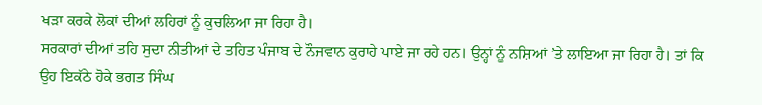ਖੜਾ ਕਰਕੇ ਲੋਕਾਂ ਦੀਆਂ ਲਹਿਰਾਂ ਨੂੰ ਕੁਚਲਿਆ ਜਾ ਰਿਹਾ ਹੈ।
ਸਰਕਾਰਾਂ ਦੀਆਂ ਤਹਿ ਸੁਦਾ ਨੀਤੀਆਂ ਦੇ ਤਹਿਤ ਪੰਜਾਬ ਦੇ ਨੌਜਵਾਨ ਕੁਰਾਹੇ ਪਾਏ ਜਾ ਰਹੇ ਹਨ। ਉਨ੍ਹਾਂ ਨੂੰ ਨਸ਼ਿਆਂ ’ਤੇ ਲਾਇਆ ਜਾ ਰਿਹਾ ਹੈ। ਤਾਂ ਕਿ ਉਹ ਇਕੱਠੇ ਹੋਕੇ ਭਗਤ ਸਿੰਘ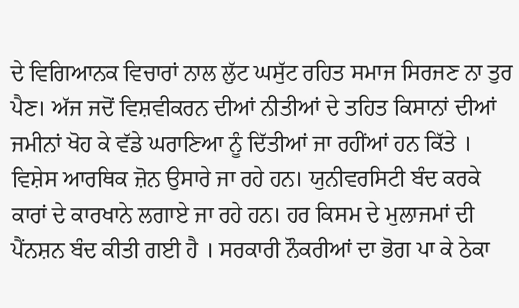ਦੇ ਵਿਗਿਆਨਕ ਵਿਚਾਰਾਂ ਨਾਲ ਲੁੱਟ ਘਸੁੱਟ ਰਹਿਤ ਸਮਾਜ ਸਿਰਜਣ ਨਾ ਤੁਰ ਪੈਣ। ਅੱਜ ਜਦੋਂ ਵਿਸ਼ਵੀਕਰਨ ਦੀਆਂ ਨੀਤੀਆਂ ਦੇ ਤਹਿਤ ਕਿਸਾਨਾਂ ਦੀਆਂ ਜਮੀਨਾਂ ਖੋਹ ਕੇ ਵੱਡੇ ਘਰਾਣਿਆ ਨੂੰ ਦਿੱਤੀਆਂ ਜਾ ਰਹੀਂਆਂ ਹਨ ਕਿੱਤੇ । ਵਿਸ਼ੇਸ ਆਰਥਿਕ ਜ਼ੋਨ ਉਸਾਰੇ ਜਾ ਰਹੇ ਹਨ। ਯੁਨੀਵਰਸਿਟੀ ਬੰਦ ਕਰਕੇ ਕਾਰਾਂ ਦੇ ਕਾਰਖਾਨੇ ਲਗਾਏ ਜਾ ਰਹੇ ਹਨ। ਹਰ ਕਿਸਮ ਦੇ ਮੁਲਾਜਮਾਂ ਦੀ ਪੈਂਨਸ਼ਨ ਬੰਦ ਕੀਤੀ ਗਈ ਹੈ । ਸਰਕਾਰੀ ਨੌਕਰੀਆਂ ਦਾ ਭੋਗ ਪਾ ਕੇ ਠੇਕਾ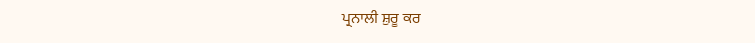ਪ੍ਰਨਾਲੀ ਸ਼ੁਰੂ ਕਰ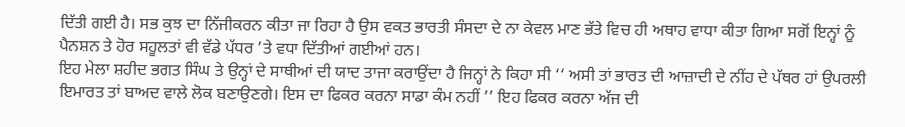ਦਿੱਤੀ ਗਈ ਹੈ। ਸਭ ਕੁਝ ਦਾ ਨਿੱਜੀਕਰਨ ਕੀਤਾ ਜਾ ਰਿਹਾ ਹੈ ਉਸ ਵਕਤ ਭਾਰਤੀ ਸੰਸਦਾ ਦੇ ਨਾ ਕੇਵਲ ਮਾਣ ਭੱਤੇ ਵਿਚ ਹੀ ਅਥਾਹ ਵਾਧਾ ਕੀਤਾ ਗਿਆ ਸਗੋਂ ਇਨ੍ਹਾਂ ਨੂੰ ਪੈਨਸ਼ਨ ਤੇ ਹੋਰ ਸਹੂਲਤਾਂ ਵੀ ਵੱਡੇ ਪੱਧਰ ’ਤੇ ਵਧਾ ਦਿੱਤੀਆਂ ਗਈਆਂ ਹਨ।
ਇਹ ਮੇਲਾ ਸ਼ਹੀਦ ਭਗਤ ਸਿੰਘ ਤੇ ਉਨ੍ਹਾਂ ਦੇ ਸਾਥੀਆਂ ਦੀ ਯਾਦ ਤਾਜਾ ਕਰਾਉਂਦਾ ਹੈ ਜਿਨ੍ਹਾਂ ਨੇ ਕਿਹਾ ਸੀ ‘‘ ਅਸੀ ਤਾਂ ਭਾਰਤ ਦੀ ਆਜ਼ਾਦੀ ਦੇ ਨੀਂਹ ਦੇ ਪੱਥਰ ਹਾਂ ਉਪਰਲੀ ਇਮਾਰਤ ਤਾਂ ਬਾਅਦ ਵਾਲੇ ਲੋਕ ਬਣਾਉਣਗੇ। ਇਸ ਦਾ ਫਿਕਰ ਕਰਨਾ ਸਾਡਾ ਕੰਮ ਨਹੀਂ ’’ ਇਹ ਫਿਕਰ ਕਰਨਾ ਅੱਜ ਦੀ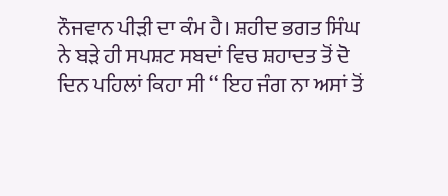ਨੌਜਵਾਨ ਪੀੜੀ ਦਾ ਕੰਮ ਹੈ। ਸ਼ਹੀਦ ਭਗਤ ਸਿੰਘ ਨੇ ਬੜੇ ਹੀ ਸਪਸ਼ਟ ਸਬਦਾਂ ਵਿਚ ਸ਼ਹਾਦਤ ਤੋਂ ਦੋ ਦਿਨ ਪਹਿਲਾਂ ਕਿਹਾ ਸੀ ‘‘ ਇਹ ਜੰਗ ਨਾ ਅਸਾਂ ਤੋਂ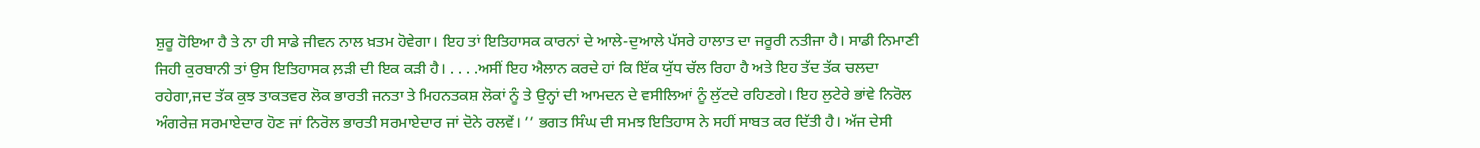ਸ਼ੁਰੂ ਹੋਇਆ ਹੈ ਤੇ ਨਾ ਹੀ ਸਾਡੇ ਜੀਵਨ ਨਾਲ ਖ਼ਤਮ ਹੋਵੇਗਾ। ਇਹ ਤਾਂ ਇਤਿਹਾਸਕ ਕਾਰਨਾਂ ਦੇ ਆਲੇ-ਦੁਆਲੇ ਪੱਸਰੇ ਹਾਲਾਤ ਦਾ ਜਰੂਰੀ ਨਤੀਜਾ ਹੈ। ਸਾਡੀ ਨਿਮਾਣੀ ਜਿਹੀ ਕੁਰਬਾਨੀ ਤਾਂ ਉਸ ਇਤਿਹਾਸਕ ਲ਼ੜੀ ਦੀ ਇਕ ਕੜੀ ਹੈ। . . . .ਅਸੀਂ ਇਹ ਐਲਾਨ ਕਰਦੇ ਹਾਂ ਕਿ ਇੱਕ ਯੁੱਧ ਚੱਲ ਰਿਹਾ ਹੈ ਅਤੇ ਇਹ ਤੱਦ ਤੱਕ ਚਲਦਾ ਰਹੇਗਾ,ਜਦ ਤੱਕ ਕੁਝ ਤਾਕਤਵਰ ਲੋਕ ਭਾਰਤੀ ਜਨਤਾ ਤੇ ਮਿਹਨਤਕਸ਼ ਲੋਕਾਂ ਨੂੰ ਤੇ ਉਨ੍ਹਾਂ ਦੀ ਆਮਦਨ ਦੇ ਵਸੀਲਿਆਂ ਨੂੰ ਲੁੱਟਦੇ ਰਹਿਣਗੇ। ਇਹ ਲੁਟੇਰੇ ਭਾਂਵੇ ਨਿਰੋਲ ਅੰਗਰੇਜ਼ ਸਰਮਾਏਦਾਰ ਹੋਣ ਜਾਂ ਨਿਰੋਲ ਭਾਰਤੀ ਸਰਮਾਏਦਾਰ ਜਾਂ ਦੋਨੇ ਰਲਵੇਂ। ’’ ਭਗਤ ਸਿੰਘ ਦੀ ਸਮਝ ਇਤਿਹਾਸ ਨੇ ਸਹੀਂ ਸਾਬਤ ਕਰ ਦਿੱਤੀ ਹੈ। ਅੱਜ ਦੇਸੀ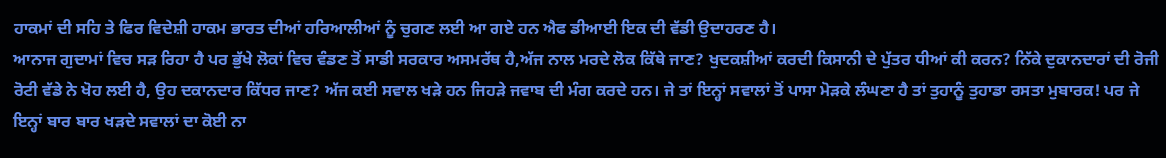ਹਾਕਮਾਂ ਦੀ ਸਹਿ ਤੇ ਫਿਰ ਵਿਦੇਸ਼ੀ ਹਾਕਮ ਭਾਰਤ ਦੀਆਂ ਹਰਿਆਲੀਆਂ ਨੂੰ ਚੁਗਣ ਲਈ ਆ ਗਏ ਹਨ ਐਫ ਡੀਆਈ ਇਕ ਦੀ ਵੱਡੀ ਉਦਾਹਰਣ ਹੈ।
ਆਨਾਜ ਗੁਦਾਮਾਂ ਵਿਚ ਸੜ ਰਿਹਾ ਹੈ ਪਰ ਭੁੱਖੇ ਲੋਕਾਂ ਵਿਚ ਵੰਡਣ ਤੋਂ ਸਾਡੀ ਸਰਕਾਰ ਅਸਮਰੱਥ ਹੈ,ਅੱਜ ਨਾਲ ਮਰਦੇ ਲੋਕ ਕਿੱਥੇ ਜਾਣ? ਖੁਦਕਸ਼ੀਆਂ ਕਰਦੀ ਕਿਸਾਨੀ ਦੇ ਪੁੱਤਰ ਧੀਆਂ ਕੀ ਕਰਨ? ਨਿੱਕੇ ਦੁਕਾਨਦਾਰਾਂ ਦੀ ਰੋਜੀ ਰੋਟੀ ਵੱਡੇ ਨੇ ਖੋਹ ਲਈ ਹੈ, ਉਹ ਦਕਾਨਦਾਰ ਕਿੱਧਰ ਜਾਣ? ਅੱਜ ਕਈ ਸਵਾਲ ਖੜੇ ਹਨ ਜਿਹੜੇ ਜਵਾਬ ਦੀ ਮੰਗ ਕਰਦੇ ਹਨ। ਜੇ ਤਾਂ ਇਨ੍ਹਾਂ ਸਵਾਲਾਂ ਤੋਂ ਪਾਸਾ ਮੋੜਕੇ ਲੰਘਣਾ ਹੈ ਤਾਂ ਤੁਹਾਨੂੰ ਤੁਹਾਡਾ ਰਸਤਾ ਮੁਬਾਰਕ! ਪਰ ਜੇ ਇਨ੍ਹਾਂ ਬਾਰ ਬਾਰ ਖੜਦੇ ਸਵਾਲਾਂ ਦਾ ਕੋਈ ਨਾ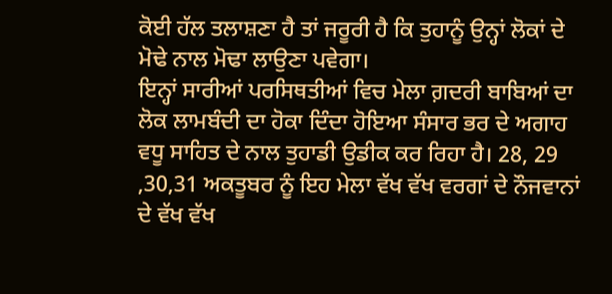ਕੋਈ ਹੱਲ ਤਲਾਸ਼ਣਾ ਹੈ ਤਾਂ ਜਰੂਰੀ ਹੈ ਕਿ ਤੁਹਾਨੂੰ ਉਨ੍ਹਾਂ ਲੋਕਾਂ ਦੇ ਮੋਢੇ ਨਾਲ ਮੋਢਾ ਲਾਉਣਾ ਪਵੇਗਾ।
ਇਨ੍ਹਾਂ ਸਾਰੀਆਂ ਪਰਸਿਥਤੀਆਂ ਵਿਚ ਮੇਲਾ ਗ਼ਦਰੀ ਬਾਬਿਆਂ ਦਾ ਲੋਕ ਲਾਮਬੰਦੀ ਦਾ ਹੋਕਾ ਦਿੰਦਾ ਹੋਇਆ ਸੰਸਾਰ ਭਰ ਦੇ ਅਗਾਹ ਵਧੂ ਸਾਹਿਤ ਦੇ ਨਾਲ ਤੁਹਾਡੀ ਉਡੀਕ ਕਰ ਰਿਹਾ ਹੈ। 28, 29 ,30,31 ਅਕਤੂਬਰ ਨੂੰ ਇਹ ਮੇਲਾ ਵੱਖ ਵੱਖ ਵਰਗਾਂ ਦੇ ਨੌਜਵਾਨਾਂ ਦੇ ਵੱਖ ਵੱਖ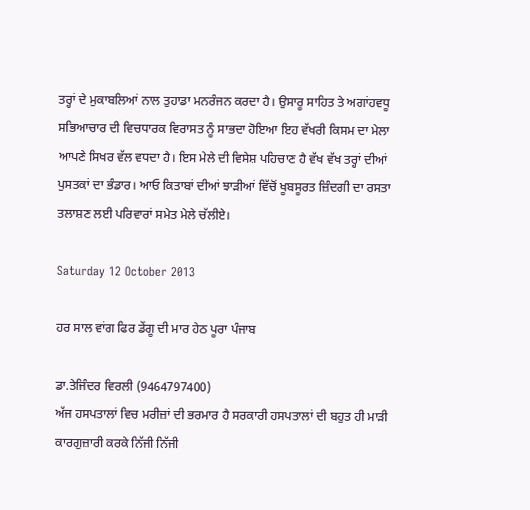ਤਰ੍ਹਾਂ ਦੇ ਮੁਕਾਬਲਿਆਂ ਨਾਲ ਤੁਹਾਡਾ ਮਨਰੰਜਨ ਕਰਦਾ ਹੈ। ਉਸਾਰੂ ਸਾਹਿਤ ਤੇ ਅਗਾਂਹਵਧੂ ਸਭਿਆਚਾਰ ਦੀ ਵਿਚਧਾਰਕ ਵਿਰਾਸਤ ਨੂੰ ਸਾਭਦਾ ਹੋਇਆ ਇਹ ਵੱਖਰੀ ਕਿਸਮ ਦਾ ਮੇਲਾ ਆਪਣੇ ਸਿਖਰ ਵੱਲ ਵਧਦਾ ਹੈ। ਇਸ ਮੇਲੇ ਦੀ ਵਿਸੇਸ਼ ਪਹਿਚਾਣ ਹੈ ਵੱਖ ਵੱਖ ਤਰ੍ਹਾਂ ਦੀਆਂ ਪੁਸਤਕਾਂ ਦਾ ਭੰਡਾਰ। ਆਓ ਕਿਤਾਬਾਂ ਦੀਆਂ ਝਾੜੀਆਂ ਵਿੱਚੋਂ ਖੂਬਸੂਰਤ ਜ਼ਿੰਦਗੀ ਦਾ ਰਸਤਾ ਤਲਾਸ਼ਣ ਲਈ ਪਰਿਵਾਰਾਂ ਸਮੇਤ ਮੇਲੇ ਚੱਲੀਏ।

Saturday 12 October 2013

ਹਰ ਸਾਲ ਵਾਂਗ ਫਿਰ ਡੇਂਗੂ ਦੀ ਮਾਰ ਹੇਠ ਪੂਰਾ ਪੰਜਾਬ

ਡਾ.ਤੇਜਿੰਦਰ ਵਿਰਲੀ (9464797400)
ਅੱਜ ਹਸਪਤਾਲਾਂ ਵਿਚ ਮਰੀਜ਼ਾਂ ਦੀ ਭਰਮਾਰ ਹੈ ਸਰਕਾਰੀ ਹਸਪਤਾਲਾਂ ਦੀ ਬਹੁਤ ਹੀ ਮਾੜੀ ਕਾਰਗੁਜ਼ਾਰੀ ਕਰਕੇ ਨਿੱਜੀ ਨਿੱਜੀ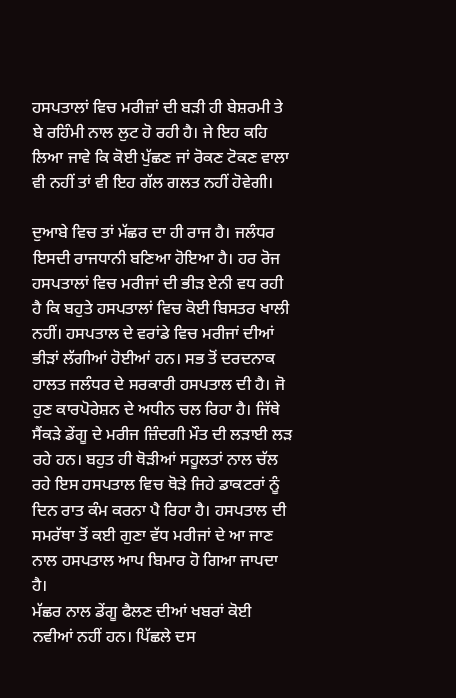ਹਸਪਤਾਲਾਂ ਵਿਚ ਮਰੀਜ਼ਾਂ ਦੀ ਬੜੀ ਹੀ ਬੇਸ਼ਰਮੀ ਤੇ ਬੇ ਰਹਿੰਮੀ ਨਾਲ ਲੁਟ ਹੋ ਰਹੀ ਹੈ। ਜੇ ਇਹ ਕਹਿ ਲਿਆ ਜਾਵੇ ਕਿ ਕੋਈ ਪੁੱਛਣ ਜਾਂ ਰੋਕਣ ਟੋਕਣ ਵਾਲਾ ਵੀ ਨਹੀਂ ਤਾਂ ਵੀ ਇਹ ਗੱਲ ਗਲਤ ਨਹੀਂ ਹੋਵੇਗੀ।

ਦੁਆਬੇ ਵਿਚ ਤਾਂ ਮੱਛਰ ਦਾ ਹੀ ਰਾਜ ਹੈ। ਜਲੰਧਰ ਇਸਦੀ ਰਾਜਧਾਨੀ ਬਣਿਆ ਹੋਇਆ ਹੈ। ਹਰ ਰੋਜ ਹਸਪਤਾਲਾਂ ਵਿਚ ਮਰੀਜਾਂ ਦੀ ਭੀੜ ਏਨੀ ਵਧ ਰਹੀ ਹੈ ਕਿ ਬਹੁਤੇ ਹਸਪਤਾਲਾਂ ਵਿਚ ਕੋਈ ਬਿਸਤਰ ਖਾਲੀ ਨਹੀਂ। ਹਸਪਤਾਲ ਦੇ ਵਰਾਂਡੇ ਵਿਚ ਮਰੀਜਾਂ ਦੀਆਂ ਭੀੜਾਂ ਲੱਗੀਆਂ ਹੋਈਆਂ ਹਨ। ਸਭ ਤੋਂ ਦਰਦਨਾਕ ਹਾਲਤ ਜਲੰਧਰ ਦੇ ਸਰਕਾਰੀ ਹਸਪਤਾਲ ਦੀ ਹੈ। ਜੋ ਹੁਣ ਕਾਰਪੋਰੇਸ਼ਨ ਦੇ ਅਧੀਨ ਚਲ ਰਿਹਾ ਹੈ। ਜਿੱਥੇ ਸੈਂਕੜੇ ਡੇਂਗੂ ਦੇ ਮਰੀਜ ਜ਼ਿੰਦਗੀ ਮੌਤ ਦੀ ਲੜਾਈ ਲੜ ਰਹੇ ਹਨ। ਬਹੁਤ ਹੀ ਥੋੜੀਆਂ ਸਹੂਲਤਾਂ ਨਾਲ ਚੱਲ ਰਹੇ ਇਸ ਹਸਪਤਾਲ ਵਿਚ ਥੋੜੇ ਜਿਹੇ ਡਾਕਟਰਾਂ ਨੂੰ ਦਿਨ ਰਾਤ ਕੰਮ ਕਰਨਾ ਪੈ ਰਿਹਾ ਹੈ। ਹਸਪਤਾਲ ਦੀ ਸਮਰੱਥਾ ਤੋਂ ਕਈ ਗੁਣਾ ਵੱਧ ਮਰੀਜਾਂ ਦੇ ਆ ਜਾਣ ਨਾਲ ਹਸਪਤਾਲ ਆਪ ਬਿਮਾਰ ਹੋ ਗਿਆ ਜਾਪਦਾ ਹੈ।
ਮੱਛਰ ਨਾਲ ਡੇਂਗੂ ਫੈਲਣ ਦੀਆਂ ਖਬਰਾਂ ਕੋਈ ਨਵੀਆਂ ਨਹੀਂ ਹਨ। ਪਿੱਛਲੇ ਦਸ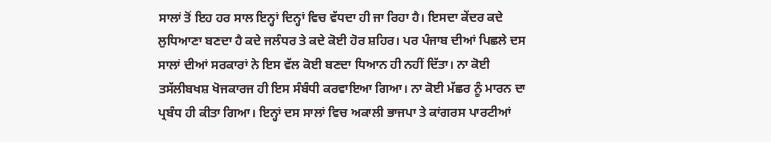ਸਾਲਾਂ ਤੋਂ ਇਹ ਹਰ ਸਾਲ ਇਨ੍ਹਾਂ ਦਿਨ੍ਹਾਂ ਵਿਚ ਵੱਧਦਾ ਹੀ ਜਾ ਰਿਹਾ ਹੈ। ਇਸਦਾ ਕੇਂਦਰ ਕਦੇ ਲੁਧਿਆਣਾ ਬਣਦਾ ਹੈ ਕਦੇ ਜਲੰਧਰ ਤੇ ਕਦੇ ਕੋਈ ਹੋਰ ਸ਼ਹਿਰ। ਪਰ ਪੰਜਾਬ ਦੀਆਂ ਪਿਛਲੇ ਦਸ ਸਾਲਾਂ ਦੀਆਂ ਸਰਕਾਰਾਂ ਨੇ ਇਸ ਵੱਲ ਕੋਈ ਬਣਦਾ ਧਿਆਨ ਹੀ ਨਹੀਂ ਦਿੱਤਾ। ਨਾ ਕੋਈ ਤਸੱਲੀਬਖਸ਼ ਖੋਜਕਾਰਜ ਹੀ ਇਸ ਸੰਬੰਧੀ ਕਰਵਾਇਆ ਗਿਆ। ਨਾ ਕੋਈ ਮੱਛਰ ਨੂੰ ਮਾਰਨ ਦਾ ਪ੍ਰਬੰਧ ਹੀ ਕੀਤਾ ਗਿਆ। ਇਨ੍ਹਾਂ ਦਸ ਸਾਲਾਂ ਵਿਚ ਅਕਾਲੀ ਭਾਜਪਾ ਤੇ ਕਾਂਗਰਸ ਪਾਰਟੀਆਂ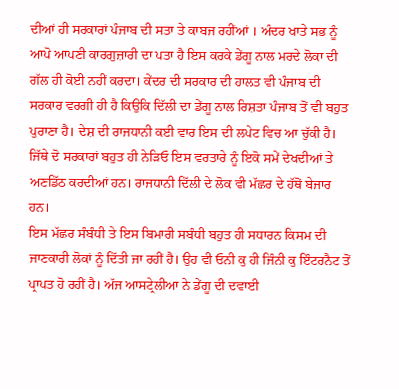ਦੀਆਂ ਹੀ ਸਰਕਾਰਾਂ ਪੰਜਾਬ ਦੀ ਸਤਾ ਤੇ ਕਾਬਜ ਰਹੀਂਆਂ । ਅੰਦਰ ਖਾਤੇ ਸਭ ਨੂੰ ਆਪੋ ਆਪਣੀ ਕਾਰਗੁਜ਼ਾਰੀ ਦਾ ਪਤਾ ਹੈ ਇਸ ਕਰਕੇ ਡੇਂਗੂ ਨਾਲ ਮਰਦੇ ਲੋਕਾ ਦੀ ਗੱਲ ਹੀ ਕੋਈ ਨਹੀਂ ਕਰਦਾ। ਕੇਂਦਰ ਦੀ ਸਰਕਾਰ ਦੀ ਹਾਲਤ ਵੀ ਪੰਜਾਬ ਦੀ ਸਰਕਾਰ ਵਰਗੀ ਹੀ ਹੈ ਕਿਉਕਿ ਦਿੱਲੀ ਦਾ ਡੇਂਗੂ ਨਾਲ ਰਿਸ਼ਤਾ ਪੰਜਾਬ ਤੋਂ ਵੀ ਬਹੁਤ ਪੁਰਾਣਾ ਹੈ। ਦੇਸ਼ ਦੀ ਰਾਜਧਾਨੀ ਕਈ ਵਾਰ ਇਸ ਦੀ ਲਪੇਟ ਵਿਚ ਆ ਚੁੱਕੀ ਹੈ। ਜਿੱਥੇ ਦੋ ਸਰਕਾਰਾਂ ਬਹੁਤ ਹੀ ਨੇੜਿਓ ਇਸ ਵਰਤਾਰੇ ਨੂੰ ਇਕੋ ਸਮੇਂ ਦੇਖਦੀਆਂ ਤੇ ਅਣਡਿੱਠ ਕਰਦੀਆਂ ਹਨ। ਰਾਜਧਾਨੀ ਦਿੱਲੀ ਦੇ ਲੋਕ ਵੀ ਮੱਛਰ ਦੇ ਹੱਥੋਂ ਬੇਜਾਰ ਹਨ।
ਇਸ ਮੱਛਰ ਸੰਬੰਧੀ ਤੇ ਇਸ ਬਿਮਾਰੀ ਸਬੰਧੀ ਬਹੁਤ ਹੀ ਸਧਾਰਨ ਕਿਸਮ ਦੀ ਜਾਣਕਾਰੀ ਲੋਕਾਂ ਨੂੰ ਦਿੱਤੀ ਜਾ ਰਹੀਂ ਹੈ। ਉਹ ਵੀ ਓਨੀ ਕੁ ਹੀ ਜਿੰਨੀ ਕੁ ਇੰਟਰਨੈਟ ਤੋਂ ਪ੍ਰਾਪਤ ਹੋ ਰਹੀਂ ਹੈ। ਅੱਜ ਆਸਟ੍ਰੇਲੀਆ ਨੇ ਡੇਂਗੂ ਦੀ ਦਵਾਈ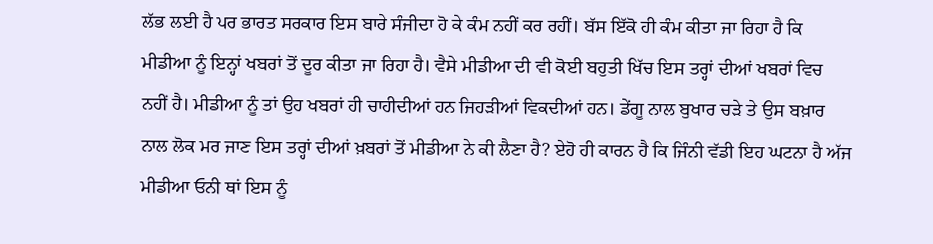ਲੱਭ ਲਈ ਹੈ ਪਰ ਭਾਰਤ ਸਰਕਾਰ ਇਸ ਬਾਰੇ ਸੰਜੀਦਾ ਹੋ ਕੇ ਕੰਮ ਨਹੀਂ ਕਰ ਰਹੀਂ। ਬੱਸ ਇੱਕੋ ਹੀ ਕੰਮ ਕੀਤਾ ਜਾ ਰਿਹਾ ਹੈ ਕਿ ਮੀਡੀਆ ਨੂੰ ਇਨ੍ਹਾਂ ਖਬਰਾਂ ਤੋਂ ਦੂਰ ਕੀਤਾ ਜਾ ਰਿਹਾ ਹੈ। ਵੈਸੇ ਮੀਡੀਆ ਦੀ ਵੀ ਕੋਈ ਬਹੁਤੀ ਖਿੱਚ ਇਸ ਤਰ੍ਹਾਂ ਦੀਆਂ ਖਬਰਾਂ ਵਿਚ ਨਹੀਂ ਹੈ। ਮੀਡੀਆ ਨੂੰ ਤਾਂ ਉਹ ਖਬਰਾਂ ਹੀ ਚਾਹੀਦੀਆਂ ਹਨ ਜਿਹੜੀਆਂ ਵਿਕਦੀਆਂ ਹਨ। ਡੇਂਗੂ ਨਾਲ ਬੁਖਾਰ ਚੜੇ ਤੇ ਉਸ ਬਖ਼ਾਰ ਨਾਲ ਲੋਕ ਮਰ ਜਾਣ ਇਸ ਤਰ੍ਹਾਂ ਦੀਆਂ ਖ਼ਬਰਾਂ ਤੋਂ ਮੀਡੀਆ ਨੇ ਕੀ ਲੈਣਾ ਹੈ? ਏਹੋ ਹੀ ਕਾਰਨ ਹੈ ਕਿ ਜਿੰਨੀ ਵੱਡੀ ਇਹ ਘਟਨਾ ਹੈ ਅੱਜ ਮੀਡੀਆ ਓਨੀ ਥਾਂ ਇਸ ਨੂੰ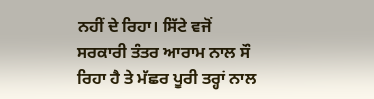ਨਹੀਂ ਦੇ ਰਿਹਾ। ਸਿੱਟੇ ਵਜੋਂ ਸਰਕਾਰੀ ਤੰਤਰ ਆਰਾਮ ਨਾਲ ਸੌ ਰਿਹਾ ਹੈ ਤੇ ਮੱਛਰ ਪੂਰੀ ਤਰ੍ਹਾਂ ਨਾਲ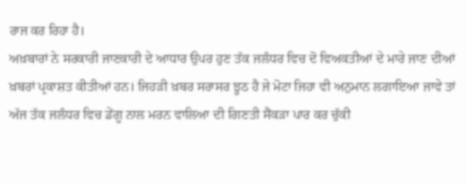ਰਾਜ ਕਰ ਰਿਹਾ ਹੈ।
ਅਖ਼ਬਾਰਾਂ ਨੇ ਸਰਕਾਰੀ ਜਾਣਕਾਰੀ ਦੇ ਆਧਾਰ ਉਪਰ ਹੁਣ ਤੱਕ ਜਲੰਧਰ ਵਿਚ ਦੋ ਵਿਅਕਤੀਆਂ ਦੇ ਮਾਰੇ ਜਾਣ ਦੀਆਂ ਖ਼ਬਰਾਂ ਪ੍ਰਕਾਸ਼ਤ ਕੀਤੀਆਂ ਹਨ। ਜਿਹੜੀ ਖ਼ਬਰ ਸਰਾਸਰ ਝੂਠ ਹੈ ਜੇ ਮੋਟਾ ਜਿਹਾ ਵੀ ਅਨੁਮਾਨ ਲਗਾਇਆ ਜਾਵੇ ਤਾਂ ਅੱਜ ਤੱਕ ਜਲੰਧਰ ਵਿਚ ਡੇਂਗੂ ਨਾਲ ਮਰਨ ਵਾਲਿਆ ਦੀ ਗਿਣਤੀ ਸੈਂਕੜਾ ਪਾਰ ਕਰ ਚੁੱਕੀ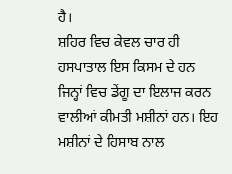ਹੈ।
ਸ਼ਹਿਰ ਵਿਚ ਕੇਵਲ ਚਾਰ ਹੀ ਹਸਪਾਤਾਲ ਇਸ ਕਿਸਮ ਦੇ ਹਨ ਜਿਨ੍ਹਾਂ ਵਿਚ ਡੇਂਗੂ ਦਾ ਇਲਾਜ ਕਰਨ ਵਾਲੀਆਂ ਕੀਮਤੀ ਮਸ਼ੀਨਾਂ ਹਨ। ਇਹ ਮਸ਼ੀਨਾਂ ਦੇ ਹਿਸਾਬ ਨਾਲ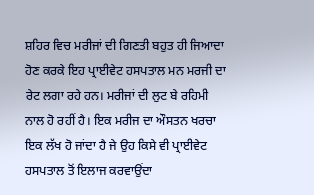ਸ਼ਹਿਰ ਵਿਚ ਮਰੀਜਾਂ ਦੀ ਗਿਣਤੀ ਬਹੁਤ ਹੀ ਜਿਆਦਾ ਹੋਣ ਕਰਕੇ ਇਹ ਪ੍ਰਾਈਵੇਟ ਹਸਪਤਾਲ ਮਨ ਮਰਜੀ ਦਾ ਰੇਟ ਲਗਾ ਰਹੇ ਹਨ। ਮਰੀਜਾਂ ਦੀ ਲੁਟ ਬੇ ਰਹਿਮੀ ਨਾਲ ਹੋ ਰਹੀਂ ਹੈ। ਇਕ ਮਰੀਜ ਦਾ ਔਸਤਨ ਖਰਚਾ ਇਕ ਲੱਖ ਹੋ ਜਾਂਦਾ ਹੈ ਜੇ ਉਹ ਕਿਸੇ ਵੀ ਪ੍ਰਾਈਵੇਟ ਹਸਪਤਾਲ ਤੋਂ ਇਲਾਜ ਕਰਵਾਉਂਦਾ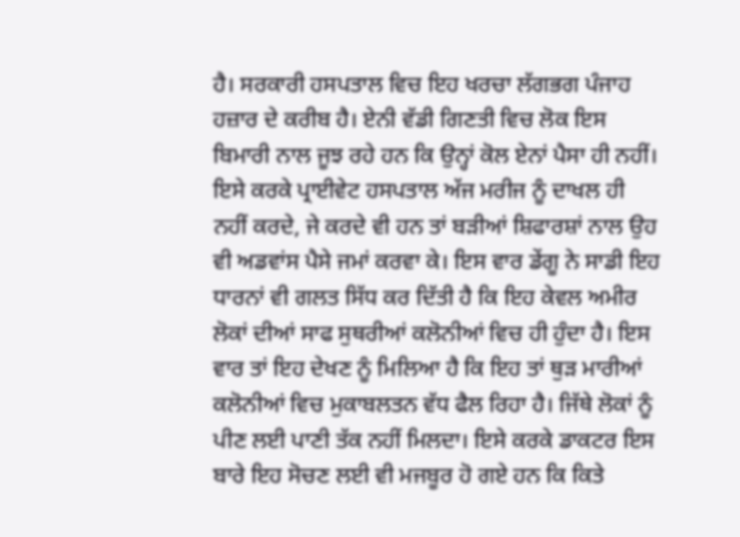ਹੈ। ਸਰਕਾਰੀ ਹਸਪਤਾਲ ਵਿਚ ਇਹ ਖਰਚਾ ਲੱਗਭਗ ਪੰਜਾਹ ਹਜ਼ਾਰ ਦੇ ਕਰੀਬ ਹੈ। ਏਨੀ ਵੱਡੀ ਗਿਣਤੀ ਵਿਚ ਲੋਕ ਇਸ ਬਿਮਾਰੀ ਨਾਲ ਜੂਝ ਰਹੇ ਹਨ ਕਿ ਉਨ੍ਹਾਂ ਕੋਲ ਏਨਾਂ ਪੈਸਾ ਹੀ ਨਹੀਂ। ਇਸੇ ਕਰਕੇ ਪ੍ਰਾਈਵੇਟ ਹਸਪਤਾਲ ਅੱਜ ਮਰੀਜ ਨੂੰ ਦਾਖਲ ਹੀ ਨਹੀਂ ਕਰਦੇ, ਜੇ ਕਰਦੇ ਵੀ ਹਨ ਤਾਂ ਬੜੀਆਂ ਸ਼ਿਫਾਰਸ਼ਾਂ ਨਾਲ ਉਹ ਵੀ ਅਡਵਾਂਸ ਪੈਸੇ ਜਮਾਂ ਕਰਵਾ ਕੇ। ਇਸ ਵਾਰ ਡੇਂਗੂ ਨੇ ਸਾਡੀ ਇਹ ਧਾਰਨਾਂ ਵੀ ਗਲਤ ਸਿੱਧ ਕਰ ਦਿੱਤੀ ਹੈ ਕਿ ਇਹ ਕੇਵਲ ਅਮੀਰ ਲੋਕਾਂ ਦੀਆਂ ਸਾਫ ਸੁਥਰੀਆਂ ਕਲੋਨੀਆਂ ਵਿਚ ਹੀ ਹੁੰਦਾ ਹੈ। ਇਸ ਵਾਰ ਤਾਂ ਇਹ ਦੇਖਣ ਨੂੰ ਮਿਲਿਆ ਹੈ ਕਿ ਇਹ ਤਾਂ ਥੁੜ ਮਾਰੀਆਂ ਕਲੋਨੀਆਂ ਵਿਚ ਮੁਕਾਬਲਤਨ ਵੱਧ ਫੈਲ ਰਿਹਾ ਹੈ। ਜਿੱਥੇ ਲੋਕਾਂ ਨੂੰ ਪੀਣ ਲਈ ਪਾਣੀ ਤੱਕ ਨਹੀਂ ਮਿਲਦਾ। ਇਸੇ ਕਰਕੇ ਡਾਕਟਰ ਇਸ ਬਾਰੇ ਇਹ ਸੋਚਣ ਲਈ ਵੀ ਮਜਬੂਰ ਹੋ ਗਏ ਹਨ ਕਿ ਕਿਤੇ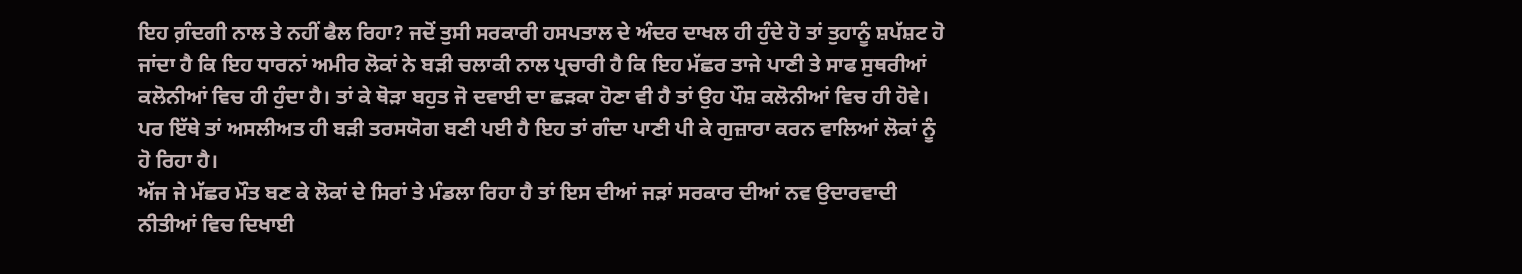ਇਹ ਗ਼ੰਦਗੀ ਨਾਲ ਤੇ ਨਹੀਂ ਫੈਲ ਰਿਹਾ? ਜਦੋਂ ਤੁਸੀ ਸਰਕਾਰੀ ਹਸਪਤਾਲ ਦੇ ਅੰਦਰ ਦਾਖਲ ਹੀ ਹੁੰਦੇ ਹੋ ਤਾਂ ਤੁਹਾਨੂੰ ਸ਼ਪੱਸ਼ਟ ਹੋ ਜਾਂਦਾ ਹੈ ਕਿ ਇਹ ਧਾਰਨਾਂ ਅਮੀਰ ਲੋਕਾਂ ਨੇ ਬੜੀ ਚਲਾਕੀ ਨਾਲ ਪ੍ਰਚਾਰੀ ਹੈ ਕਿ ਇਹ ਮੱਛਰ ਤਾਜੇ ਪਾਣੀ ਤੇ ਸਾਫ ਸੁਥਰੀਆਂ ਕਲੋਨੀਆਂ ਵਿਚ ਹੀ ਹੁੰਦਾ ਹੈ। ਤਾਂ ਕੇ ਥੋੜਾ ਬਹੁਤ ਜੋ ਦਵਾਈ ਦਾ ਛੜਕਾ ਹੋਣਾ ਵੀ ਹੈ ਤਾਂ ਉਹ ਪੌਸ਼ ਕਲੋਨੀਆਂ ਵਿਚ ਹੀ ਹੋਵੇ। ਪਰ ਇੱਥੇ ਤਾਂ ਅਸਲੀਅਤ ਹੀ ਬੜੀ ਤਰਸਯੋਗ ਬਣੀ ਪਈ ਹੈ ਇਹ ਤਾਂ ਗੰਦਾ ਪਾਣੀ ਪੀ ਕੇ ਗੁਜ਼ਾਰਾ ਕਰਨ ਵਾਲਿਆਂ ਲੋਕਾਂ ਨੂੰ ਹੋ ਰਿਹਾ ਹੈ।
ਅੱਜ ਜੇ ਮੱਛਰ ਮੌਤ ਬਣ ਕੇ ਲੋਕਾਂ ਦੇ ਸਿਰਾਂ ਤੇ ਮੰਡਲਾ ਰਿਹਾ ਹੈ ਤਾਂ ਇਸ ਦੀਆਂ ਜੜਾਂ ਸਰਕਾਰ ਦੀਆਂ ਨਵ ਉਦਾਰਵਾਦੀ ਨੀਤੀਆਂ ਵਿਚ ਦਿਖਾਈ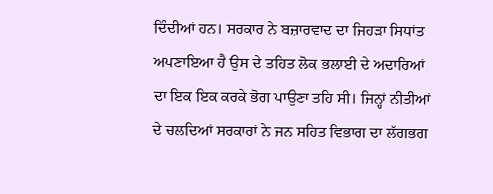ਦਿੰਦੀਆਂ ਹਨ। ਸਰਕਾਰ ਨੇ ਬਜ਼ਾਰਵਾਦ ਦਾ ਜਿਹੜਾ ਸਿਧਾਂਤ ਅਪਣਾਇਆ ਹੈ ਉਸ ਦੇ ਤਹਿਤ ਲੋਕ ਭਲਾਈ ਦੇ ਅਦਾਰਿਆਂ ਦਾ ਇਕ ਇਕ ਕਰਕੇ ਭੋਗ ਪਾਉਣਾ ਤਹਿ ਸੀ। ਜਿਨ੍ਹਾਂ ਨੀਤੀਆਂ ਦੇ ਚਲਦਿਆਂ ਸਰਕਾਰਾਂ ਨੇ ਜਨ ਸਹਿਤ ਵਿਭਾਗ ਦਾ ਲੱਗਭਗ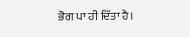ਭੋਗ ਪਾ ਹੀ ਦਿੱਤਾ ਹੈ।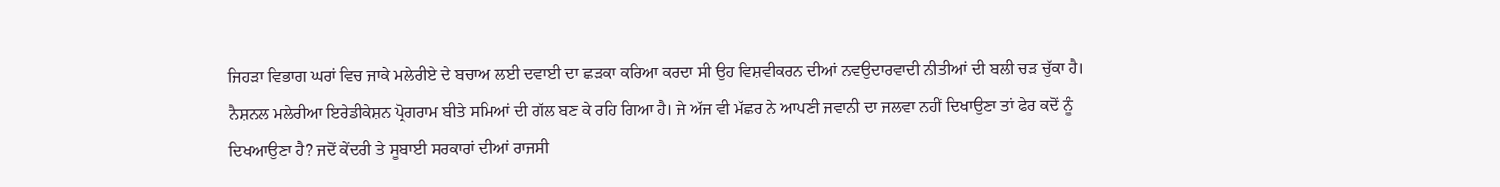ਜਿਹੜਾ ਵਿਭਾਗ ਘਰਾਂ ਵਿਚ ਜਾਕੇ ਮਲੇਰੀਏ ਦੇ ਬਚਾਅ ਲਈ ਦਵਾਈ ਦਾ ਛੜਕਾ ਕਰਿਆ ਕਰਦਾ ਸੀ ਉਹ ਵਿਸ਼ਵੀਕਰਨ ਦੀਆਂ ਨਵਉਦਾਰਵਾਦੀ ਨੀਤੀਆਂ ਦੀ ਬਲੀ ਚੜ ਚੁੱਕਾ ਹੈ। ਨੈਸ਼ਨਲ ਮਲੇਰੀਆ ਇਰੇਡੀਕੇਸ਼ਨ ਪ੍ਰੋਗਰਾਮ ਬੀਤੇ ਸਮਿਆਂ ਦੀ ਗੱਲ ਬਣ ਕੇ ਰਹਿ ਗਿਆ ਹੈ। ਜੇ ਅੱਜ ਵੀ ਮੱਛਰ ਨੇ ਆਪਣੀ ਜਵਾਨੀ ਦਾ ਜਲਵਾ ਨਹੀਂ ਦਿਖਾਉਣਾ ਤਾਂ ਫੇਰ ਕਦੋਂ ਨੂੰ ਦਿਖਆਉਣਾ ਹੈ? ਜਦੋਂ ਕੇਂਦਰੀ ਤੇ ਸੂਬਾਈ ਸਰਕਾਰਾਂ ਦੀਆਂ ਰਾਜਸੀ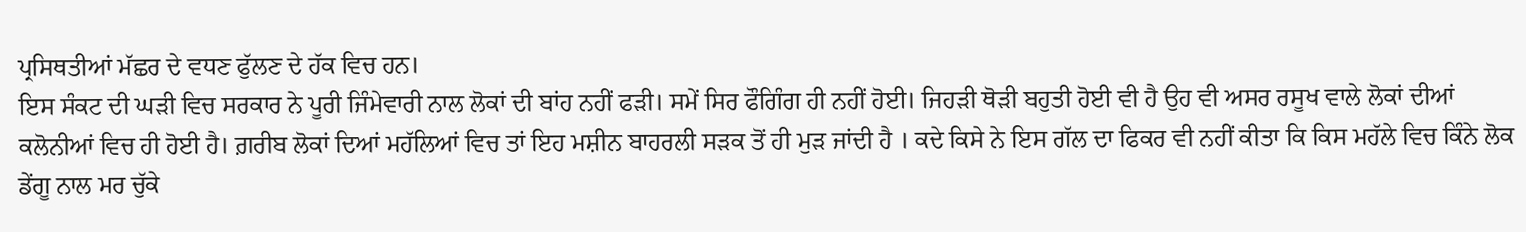ਪ੍ਰਸਿਥਤੀਆਂ ਮੱਛਰ ਦੇ ਵਧਣ ਫੁੱਲਣ ਦੇ ਹੱਕ ਵਿਚ ਹਨ।
ਇਸ ਸੰਕਟ ਦੀ ਘੜੀ ਵਿਚ ਸਰਕਾਰ ਨੇ ਪੂਰੀ ਜਿੰਮੇਵਾਰੀ ਨਾਲ ਲੋਕਾਂ ਦੀ ਬਾਂਹ ਨਹੀਂ ਫੜੀ। ਸਮੇਂ ਸਿਰ ਫੌਗਿੰਗ ਹੀ ਨਹੀਂ ਹੋਈ। ਜਿਹੜੀ ਥੋੜੀ ਬਹੁਤੀ ਹੋਈ ਵੀ ਹੈ ਉਹ ਵੀ ਅਸਰ ਰਸੂਖ ਵਾਲੇ ਲੋਕਾਂ ਦੀਆਂ ਕਲੋਨੀਆਂ ਵਿਚ ਹੀ ਹੋਈ ਹੈ। ਗ਼ਰੀਬ ਲੋਕਾਂ ਦਿਆਂ ਮਹੱਲਿਆਂ ਵਿਚ ਤਾਂ ਇਹ ਮਸ਼ੀਨ ਬਾਹਰਲੀ ਸੜਕ ਤੋਂ ਹੀ ਮੁੜ ਜਾਂਦੀ ਹੈ । ਕਦੇ ਕਿਸੇ ਨੇ ਇਸ ਗੱਲ ਦਾ ਫਿਕਰ ਵੀ ਨਹੀਂ ਕੀਤਾ ਕਿ ਕਿਸ ਮਹੱਲੇ ਵਿਚ ਕਿੰਨੇ ਲੋਕ ਡੇਂਗੂ ਨਾਲ ਮਰ ਚੁੱਕੇ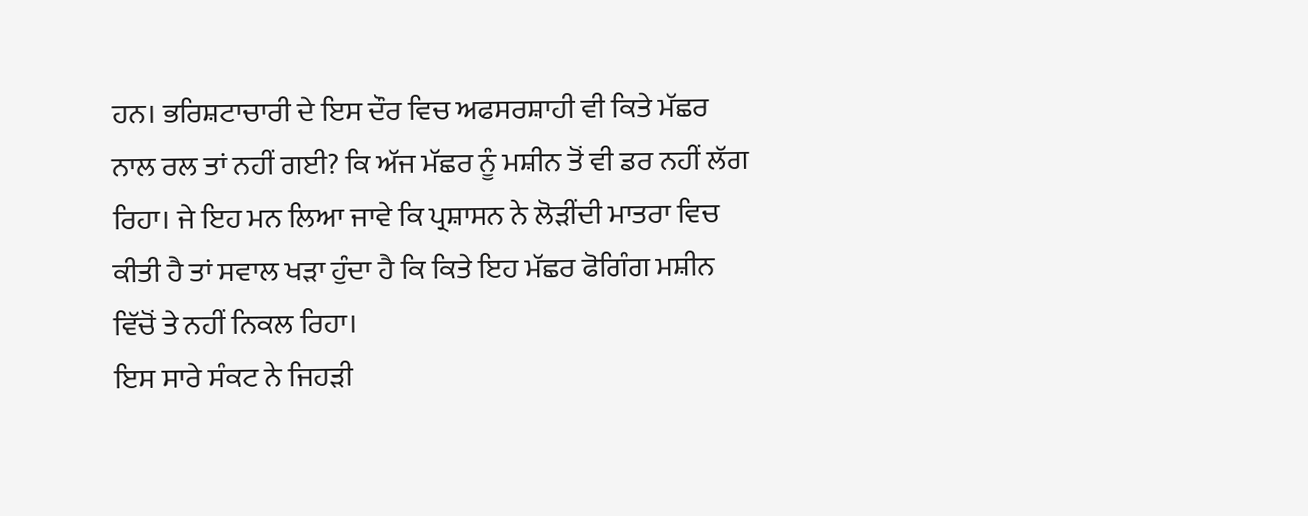ਹਨ। ਭਰਿਸ਼ਟਾਚਾਰੀ ਦੇ ਇਸ ਦੌਰ ਵਿਚ ਅਫਸਰਸ਼ਾਹੀ ਵੀ ਕਿਤੇ ਮੱਛਰ ਨਾਲ ਰਲ ਤਾਂ ਨਹੀਂ ਗਈ? ਕਿ ਅੱਜ ਮੱਛਰ ਨੂੰ ਮਸ਼ੀਨ ਤੋਂ ਵੀ ਡਰ ਨਹੀਂ ਲੱਗ ਰਿਹਾ। ਜੇ ਇਹ ਮਨ ਲਿਆ ਜਾਵੇ ਕਿ ਪ੍ਰਸ਼ਾਸਨ ਨੇ ਲੋੜੀਂਦੀ ਮਾਤਰਾ ਵਿਚ ਕੀਤੀ ਹੈ ਤਾਂ ਸਵਾਲ ਖੜਾ ਹੁੰਦਾ ਹੈ ਕਿ ਕਿਤੇ ਇਹ ਮੱਛਰ ਫੋਗਿੰਗ ਮਸ਼ੀਨ ਵਿੱਚੋਂ ਤੇ ਨਹੀਂ ਨਿਕਲ ਰਿਹਾ।
ਇਸ ਸਾਰੇ ਸੰਕਟ ਨੇ ਜਿਹੜੀ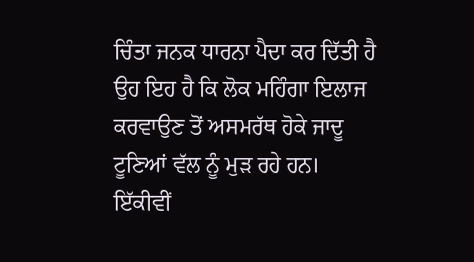ਚਿੰਤਾ ਜਨਕ ਧਾਰਨਾ ਪੈਦਾ ਕਰ ਦਿੱਤੀ ਹੈ ਉਹ ਇਹ ਹੈ ਕਿ ਲੋਕ ਮਹਿੰਗਾ ਇਲਾਜ ਕਰਵਾਉਣ ਤੋਂ ਅਸਮਰੱਥ ਹੋਕੇ ਜਾਦੂ ਟੂਣਿਆਂ ਵੱਲ ਨੂੰ ਮੁੜ ਰਹੇ ਹਨ। ਇੱਕੀਵੀਂ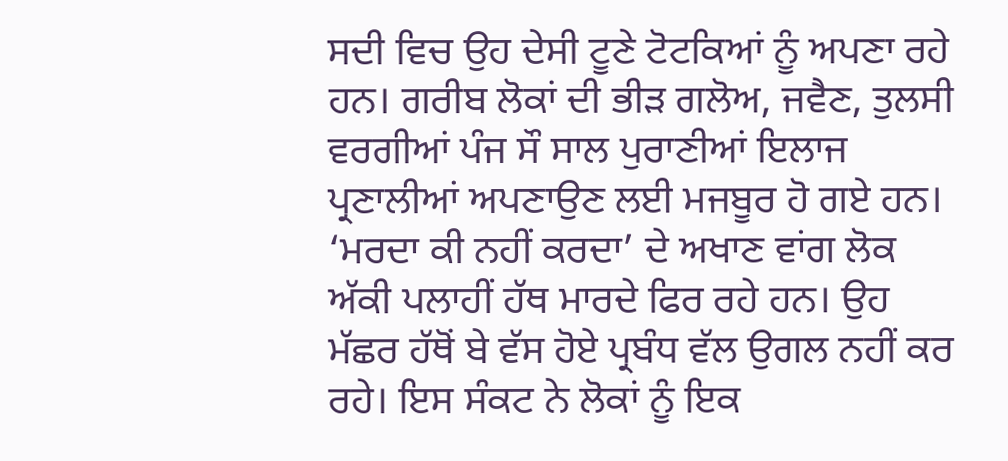ਸਦੀ ਵਿਚ ਉਹ ਦੇਸੀ ਟੂਣੇ ਟੋਟਕਿਆਂ ਨੂੰ ਅਪਣਾ ਰਹੇ ਹਨ। ਗਰੀਬ ਲੋਕਾਂ ਦੀ ਭੀੜ ਗਲੋਅ, ਜਵੈਣ, ਤੁਲਸੀ ਵਰਗੀਆਂ ਪੰਜ ਸੌ ਸਾਲ ਪੁਰਾਣੀਆਂ ਇਲਾਜ ਪ੍ਰਣਾਲੀਆਂ ਅਪਣਾਉਣ ਲਈ ਮਜਬੂਰ ਹੋ ਗਏ ਹਨ। ‘ਮਰਦਾ ਕੀ ਨਹੀਂ ਕਰਦਾ’ ਦੇ ਅਖਾਣ ਵਾਂਗ ਲੋਕ ਅੱਕੀ ਪਲਾਹੀਂ ਹੱਥ ਮਾਰਦੇ ਫਿਰ ਰਹੇ ਹਨ। ਉਹ ਮੱਛਰ ਹੱਥੋਂ ਬੇ ਵੱਸ ਹੋਏ ਪ੍ਰਬੰਧ ਵੱਲ ਉਗਲ ਨਹੀਂ ਕਰ ਰਹੇ। ਇਸ ਸੰਕਟ ਨੇ ਲੋਕਾਂ ਨੂੰ ਇਕ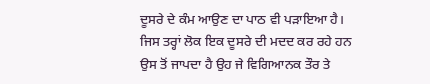ਦੂਸਰੇ ਦੇ ਕੰਮ ਆਉਣ ਦਾ ਪਾਠ ਵੀ ਪੜਾਇਆ ਹੈ। ਜਿਸ ਤਰ੍ਹਾਂ ਲੋਕ ਇਕ ਦੂਸਰੇ ਦੀ ਮਦਦ ਕਰ ਰਹੇ ਹਨ ਉਸ ਤੋਂ ਜਾਪਦਾ ਹੈ ਉਹ ਜੇ ਵਿਗਿਆਨਕ ਤੌਰ ਤੇ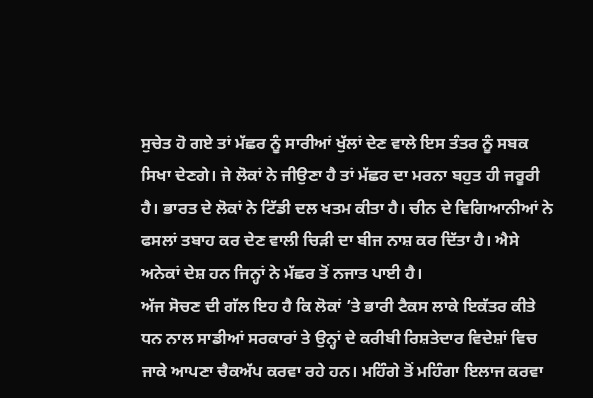ਸੁਚੇਤ ਹੋ ਗਏ ਤਾਂ ਮੱਛਰ ਨੂੰ ਸਾਰੀਆਂ ਖੁੱਲਾਂ ਦੇਣ ਵਾਲੇ ਇਸ ਤੰਤਰ ਨੂੰ ਸਬਕ ਸਿਖਾ ਦੇਣਗੇ। ਜੇ ਲੋਕਾਂ ਨੇ ਜੀਉਣਾ ਹੈ ਤਾਂ ਮੱਛਰ ਦਾ ਮਰਨਾ ਬਹੁਤ ਹੀ ਜਰੂਰੀ ਹੈ। ਭਾਰਤ ਦੇ ਲੋਕਾਂ ਨੇ ਟਿੱਡੀ ਦਲ ਖਤਮ ਕੀਤਾ ਹੈ। ਚੀਨ ਦੇ ਵਿਗਿਆਨੀਆਂ ਨੇ ਫਸਲਾਂ ਤਬਾਹ ਕਰ ਦੇਣ ਵਾਲੀ ਚਿੜੀ ਦਾ ਬੀਜ ਨਾਸ਼ ਕਰ ਦਿੱਤਾ ਹੈ। ਐਸੇ ਅਨੇਕਾਂ ਦੇਸ਼ ਹਨ ਜਿਨ੍ਹਾਂ ਨੇ ਮੱਛਰ ਤੋਂ ਨਜਾਤ ਪਾਈ ਹੈ।
ਅੱਜ ਸੋਚਣ ਦੀ ਗੱਲ ਇਹ ਹੈ ਕਿ ਲੋਕਾਂ ’ਤੇ ਭਾਰੀ ਟੈਕਸ ਲਾਕੇ ਇਕੱਤਰ ਕੀਤੇ ਧਨ ਨਾਲ ਸਾਡੀਆਂ ਸਰਕਾਰਾਂ ਤੇ ਉਨ੍ਹਾਂ ਦੇ ਕਰੀਬੀ ਰਿਸ਼ਤੇਦਾਰ ਵਿਦੇਸ਼ਾਂ ਵਿਚ ਜਾਕੇ ਆਪਣਾ ਚੈਕਅੱਪ ਕਰਵਾ ਰਹੇ ਹਨ। ਮਹਿੰਗੇ ਤੋਂ ਮਹਿੰਗਾ ਇਲਾਜ ਕਰਵਾ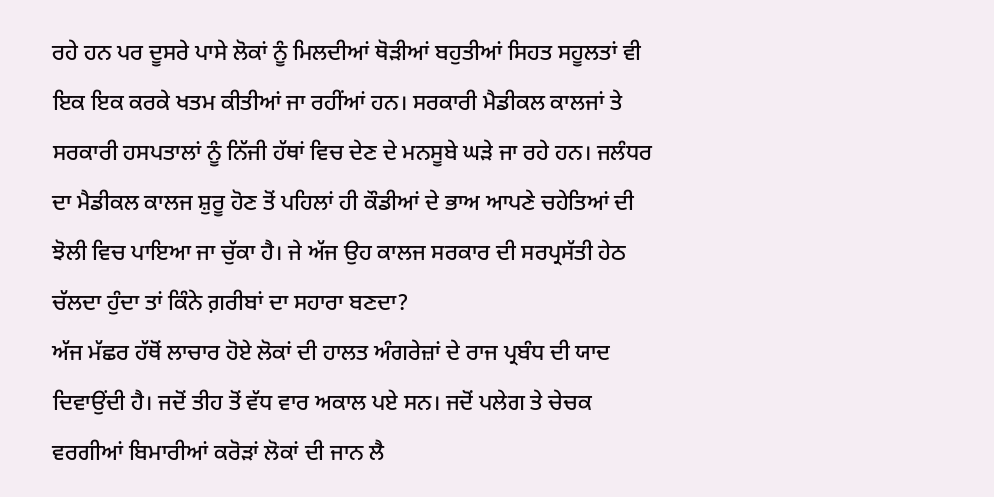ਰਹੇ ਹਨ ਪਰ ਦੂਸਰੇ ਪਾਸੇ ਲੋਕਾਂ ਨੂੰ ਮਿਲਦੀਆਂ ਥੋੜੀਆਂ ਬਹੁਤੀਆਂ ਸਿਹਤ ਸਹੂਲਤਾਂ ਵੀ ਇਕ ਇਕ ਕਰਕੇ ਖਤਮ ਕੀਤੀਆਂ ਜਾ ਰਹੀਂਆਂ ਹਨ। ਸਰਕਾਰੀ ਮੈਡੀਕਲ ਕਾਲਜਾਂ ਤੇ ਸਰਕਾਰੀ ਹਸਪਤਾਲਾਂ ਨੂੰ ਨਿੱਜੀ ਹੱਥਾਂ ਵਿਚ ਦੇਣ ਦੇ ਮਨਸੂਬੇ ਘੜੇ ਜਾ ਰਹੇ ਹਨ। ਜਲੰਧਰ ਦਾ ਮੈਡੀਕਲ ਕਾਲਜ ਸ਼ੁਰੂ ਹੋਣ ਤੋਂ ਪਹਿਲਾਂ ਹੀ ਕੌਡੀਆਂ ਦੇ ਭਾਅ ਆਪਣੇ ਚਹੇਤਿਆਂ ਦੀ ਝੋਲੀ ਵਿਚ ਪਾਇਆ ਜਾ ਚੁੱਕਾ ਹੈ। ਜੇ ਅੱਜ ਉਹ ਕਾਲਜ ਸਰਕਾਰ ਦੀ ਸਰਪ੍ਰਸੱਤੀ ਹੇਠ ਚੱਲਦਾ ਹੁੰਦਾ ਤਾਂ ਕਿੰਨੇ ਗ਼ਰੀਬਾਂ ਦਾ ਸਹਾਰਾ ਬਣਦਾ?
ਅੱਜ ਮੱਛਰ ਹੱਥੋਂ ਲਾਚਾਰ ਹੋਏ ਲੋਕਾਂ ਦੀ ਹਾਲਤ ਅੰਗਰੇਜ਼ਾਂ ਦੇ ਰਾਜ ਪ੍ਰਬੰਧ ਦੀ ਯਾਦ ਦਿਵਾਉਂਦੀ ਹੈ। ਜਦੋਂ ਤੀਹ ਤੋਂ ਵੱਧ ਵਾਰ ਅਕਾਲ ਪਏ ਸਨ। ਜਦੋਂ ਪਲੇਗ ਤੇ ਚੇਚਕ ਵਰਗੀਆਂ ਬਿਮਾਰੀਆਂ ਕਰੋੜਾਂ ਲੋਕਾਂ ਦੀ ਜਾਨ ਲੈ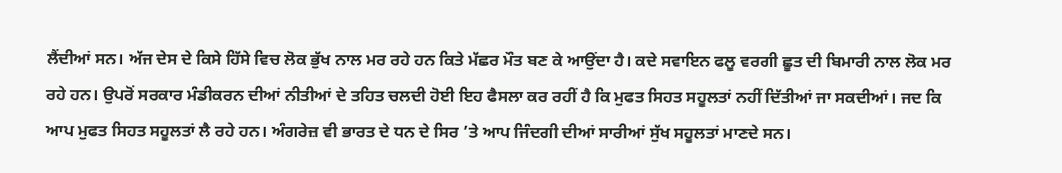ਲੈਂਦੀਆਂ ਸਨ। ਅੱਜ ਦੇਸ ਦੇ ਕਿਸੇ ਹਿੱਸੇ ਵਿਚ ਲੋਕ ਭੁੱਖ ਨਾਲ ਮਰ ਰਹੇ ਹਨ ਕਿਤੇ ਮੱਛਰ ਮੌਤ ਬਣ ਕੇ ਆਉਂਦਾ ਹੈ। ਕਦੇ ਸਵਾਇਨ ਫਲੂ ਵਰਗੀ ਛੂਤ ਦੀ ਬਿਮਾਰੀ ਨਾਲ ਲੋਕ ਮਰ ਰਹੇ ਹਨ। ਉਪਰੋਂ ਸਰਕਾਰ ਮੰਡੀਕਰਨ ਦੀਆਂ ਨੀਤੀਆਂ ਦੇ ਤਹਿਤ ਚਲਦੀ ਹੋਈ ਇਹ ਫੈਸਲਾ ਕਰ ਰਹੀਂ ਹੈ ਕਿ ਮੁਫਤ ਸਿਹਤ ਸਹੂਲਤਾਂ ਨਹੀਂ ਦਿੱਤੀਆਂ ਜਾ ਸਕਦੀਆਂ। ਜਦ ਕਿ ਆਪ ਮੁਫਤ ਸਿਹਤ ਸਹੂਲਤਾਂ ਲੈ ਰਹੇ ਹਨ। ਅੰਗਰੇਜ਼ ਵੀ ਭਾਰਤ ਦੇ ਧਨ ਦੇ ਸਿਰ ’ਤੇ ਆਪ ਜਿੰਦਗੀ ਦੀਆਂ ਸਾਰੀਆਂ ਸੁੱਖ ਸਹੂਲਤਾਂ ਮਾਣਦੇ ਸਨ।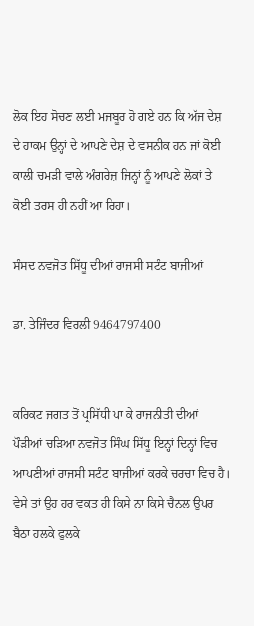ਲੋਕ ਇਹ ਸੋਚਣ ਲਈ ਮਜਬੂਰ ਹੋ ਗਏ ਹਨ ਕਿ ਅੱਜ ਦੇਸ਼ ਦੇ ਹਾਕਮ ਉਨ੍ਹਾਂ ਦੇ ਆਪਣੇ ਦੇਸ਼ ਦੇ ਵਸਨੀਕ ਹਨ ਜਾਂ ਕੋਈ ਕਾਲੀ ਚਮੜੀ ਵਾਲੇ ਅੰਗਰੇਜ਼ ਜਿਨ੍ਹਾਂ ਨੂੰ ਆਪਣੇ ਲੋਕਾਂ ਤੇ ਕੋਈ ਤਰਸ ਹੀ ਨਹੀਂ ਆ ਰਿਹਾ।

ਸੰਸਦ ਨਵਜੋਤ ਸਿੱਧੂ ਦੀਆਂ ਰਾਜਸੀ ਸਟੰਟ ਬਾਜੀਆਂ

ਡਾ. ਤੇਜਿੰਦਰ ਵਿਰਲੀ 9464797400


ਕਰਿਕਟ ਜਗਤ ਤੋਂ ਪ੍ਰਸਿੱਧੀ ਪਾ ਕੇ ਰਾਜਨੀਤੀ ਦੀਆਂ ਪੌੜੀਆਂ ਚੜਿਆ ਨਵਜੋਤ ਸਿੰਘ ਸਿੱਧੂ ਇਨ੍ਹਾਂ ਦਿਨ੍ਹਾਂ ਵਿਚ ਆਪਣੀਆਂ ਰਾਜਸੀ ਸਟੰਟ ਬਾਜੀਆਂ ਕਰਕੇ ਚਰਚਾ ਵਿਚ ਹੈ। ਵੇਸੇ ਤਾਂ ਉਹ ਹਰ ਵਕਤ ਹੀ ਕਿਸੇ ਨਾ ਕਿਸੇ ਚੈਨਲ ਉਪਰ ਬੈਠਾ ਹਲਕੇ ਫੁਲਕੇ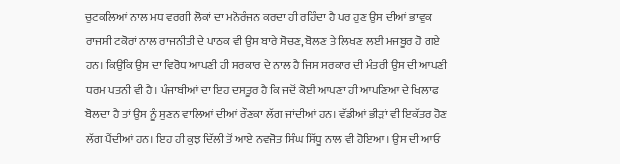ਚੁਟਕਲਿਆਂ ਨਾਲ ਮਧ ਵਰਗੀ ਲੋਕਾਂ ਦਾ ਮਨੋਰੰਜਨ ਕਰਦਾ ਹੀ ਰਹਿੰਦਾ ਹੈ ਪਰ ਹੁਣ ਉਸ ਦੀਆਂ ਭਾਵੁਕ ਰਾਜਸੀ ਟਕੋਰਾਂ ਨਾਲ ਰਾਜਨੀਤੀ ਦੇ ਪਾਠਕ ਵੀ ਉਸ ਬਾਰੇ ਸੋਚਣ, ਬੋਲਣ ਤੇ ਲਿਖਣ ਲਈ ਮਜਬੂਰ ਹੋ ਗਏ ਹਨ। ਕਿਉਂਕਿ ਉਸ ਦਾ ਵਿਰੋਧ ਆਪਣੀ ਹੀ ਸਰਕਾਰ ਦੇ ਨਾਲ ਹੈ ਜਿਸ ਸਰਕਾਰ ਦੀ ਮੰਤਰੀ ਉਸ ਦੀ ਆਪਣੀ ਧਰਮ ਪਤਨੀ ਵੀ ਹੈ। ਪੰਜਾਬੀਆਂ ਦਾ ਇਹ ਦਸਤੂਰ ਹੈ ਕਿ ਜਦੋਂ ਕੋਈ ਆਪਣਾ ਹੀ ਆਪਣਿਆ ਦੇ ਖਿਲਾਫ ਬੋਲਦਾ ਹੈ ਤਾਂ ਉਸ ਨੂੰ ਸੁਣਨ ਵਾਲਿਆਂ ਦੀਆਂ ਰੌਣਕਾ ਲੱਗ ਜਾਂਦੀਆਂ ਹਨ। ਵੱਡੀਆਂ ਭੀੜਾਂ ਵੀ ਇਕੱਤਰ ਹੋਣ ਲੱਗ ਪੈਂਦੀਆਂ ਹਨ। ਇਹ ਹੀ ਕੁਝ ਦਿੱਲੀ ਤੋਂ ਆਏ ਨਵਜੋਤ ਸਿੰਘ ਸਿੱਧੂ ਨਾਲ ਵੀ ਹੋਇਆ। ਉਸ ਦੀ ਆਓ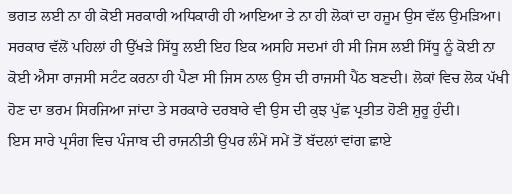ਭਗਤ ਲਈ ਨਾ ਹੀ ਕੋਈ ਸਰਕਾਰੀ ਅਧਿਕਾਰੀ ਹੀ ਆਇਆ ਤੇ ਨਾ ਹੀ ਲੋਕਾਂ ਦਾ ਹਜੂਮ ਉਸ ਵੱਲ ਉਮੜਿਆ। ਸਰਕਾਰ ਵੱਲੋਂ ਪਹਿਲਾਂ ਹੀ ਉੱਖੜੇ ਸਿੱਧੂ ਲਈ ਇਹ ਇਕ ਅਸਹਿ ਸਦਮਾਂ ਹੀ ਸੀ ਜਿਸ ਲਈ ਸਿੱਧੂ ਨੂੰ ਕੋਈ ਨਾ ਕੋਈ ਐਸਾ ਰਾਜਸੀ ਸਟੰਟ ਕਰਨਾ ਹੀ ਪੈਣਾ ਸੀ ਜਿਸ ਨਾਲ ਉਸ ਦੀ ਰਾਜਸੀ ਪੈਂਠ ਬਣਦੀ। ਲੋਕਾਂ ਵਿਚ ਲੋਕ ਪੱਖੀ ਹੋਣ ਦਾ ਭਰਮ ਸਿਰਜਿਆ ਜਾਂਦਾ ਤੇ ਸਰਕਾਰੇ ਦਰਬਾਰੇ ਵੀ ਉਸ ਦੀ ਕੁਝ ਪੁੱਛ ਪ੍ਰਤੀਤ ਹੋਣੀ ਸ਼ੁਰੂ ਹੁੰਦੀ।
ਇਸ ਸਾਰੇ ਪ੍ਰਸੰਗ ਵਿਚ ਪੰਜਾਬ ਦੀ ਰਾਜਨੀਤੀ ਉਪਰ ਲੰਮੇਂ ਸਮੇਂ ਤੋਂ ਬੱਦਲਾਂ ਵਾਂਗ ਛਾਏ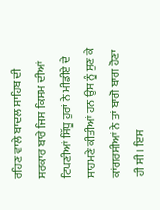ਰਹਿਣ ਵਾਲੇ ਬਾਦਲ ਸਾਹਿਬ ਦੀ ਸਰਕਾਰ ਬਾਰੇ ਜਿਸ ਕਿਸਮ ਦੀਆਂ ਟਿਪਣੀਆਂ ਸਿੱਧੂ ਹੁਰਾਂ ਨੇ ਮੀਡੀਏ ਦੇ ਸਾਹਮਣੇ ਕੀਤੀਆਂ ਹਨ ਉਸ ਨੂੰ ਸੁਣ ਕੇ ਕਾਂਗਰਸੀਆਂ ਨੇ ਤਾਂ ਬਾਗੋ ਬਾਗ ਹੋਣਾ ਹੀ ਸੀ। ਇਸ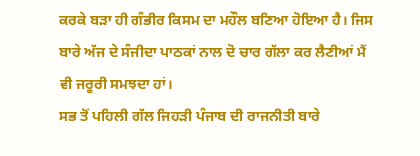ਕਰਕੇ ਬੜਾ ਹੀ ਗੰਭੀਰ ਕਿਸਮ ਦਾ ਮਹੌਲ ਬਣਿਆ ਹੋਇਆ ਹੈ। ਜਿਸ ਬਾਰੇ ਅੱਜ ਦੇ ਸੰਜੀਦਾ ਪਾਠਕਾਂ ਨਾਲ ਦੋ ਚਾਰ ਗੱਲਾ ਕਰ ਲੈਣੀਆਂ ਮੈਂ ਵੀ ਜਰੂਰੀ ਸਮਝਦਾ ਹਾਂ।
ਸਭ ਤੋਂ ਪਹਿਲੀ ਗੱਲ ਜਿਹੜੀ ਪੰਜਾਬ ਦੀ ਰਾਜਨੀਤੀ ਬਾਰੇ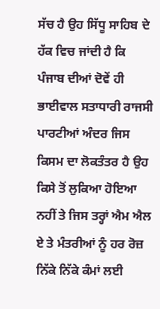ਸੱਚ ਹੈ ਉਹ ਸਿੱਧੂ ਸਾਹਿਬ ਦੇ ਹੱਕ ਵਿਚ ਜਾਂਦੀ ਹੈ ਕਿ ਪੰਜਾਬ ਦੀਆਂ ਦੋਵੇਂ ਹੀ ਭਾਈਵਾਲ ਸਤਾਧਾਰੀ ਰਾਜਸੀ ਪਾਰਟੀਆਂ ਅੰਦਰ ਜਿਸ ਕਿਸਮ ਦਾ ਲੋਕਤੰਤਰ ਹੈ ਉਹ ਕਿਸੇ ਤੋਂ ਲੁਕਿਆ ਹੋਇਆ ਨਹੀਂ ਤੇ ਜਿਸ ਤਰ੍ਹਾਂ ਐਮ ਐਲ ਏ ਤੇ ਮੰਤਰੀਆਂ ਨੂੰ ਹਰ ਰੋਜ਼ ਨਿੱਕੇ ਨਿੱਕੇ ਕੰਮਾਂ ਲਈ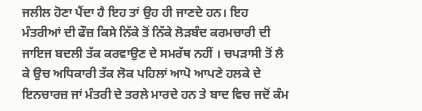ਜਲੀਲ ਹੋਣਾ ਪੈਂਦਾ ਹੈ ਇਹ ਤਾਂ ਉਹ ਹੀ ਜਾਣਦੇ ਹਨ। ਇਹ ਮੰਤਰੀਆਂ ਦੀ ਫੌਜ਼ ਕਿਸੇ ਨਿੱਕੇ ਤੋਂ ਨਿੱਕੇ ਲੋੜਬੰਦ ਕਰਮਚਾਰੀ ਦੀ ਜਾਇਜ ਬਦਲੀ ਤੱਕ ਕਰਵਾਉਣ ਦੇ ਸਮਰੱਥ ਨਹੀਂ । ਚਪੜਾਸੀ ਤੋਂ ਲੈ ਕੇ ਉਚ ਅਧਿਕਾਰੀ ਤੱਕ ਲੋਕ ਪਹਿਲਾਂ ਆਪੋ ਆਪਣੇ ਹਲਕੇ ਦੇ ਇਨਚਾਰਜ਼ ਜਾਂ ਮੰਤਰੀ ਦੇ ਤਰਲੇ ਮਾਰਦੇ ਹਨ ਤੇ ਬਾਦ ਵਿਚ ਜਦੋਂ ਕੰਮ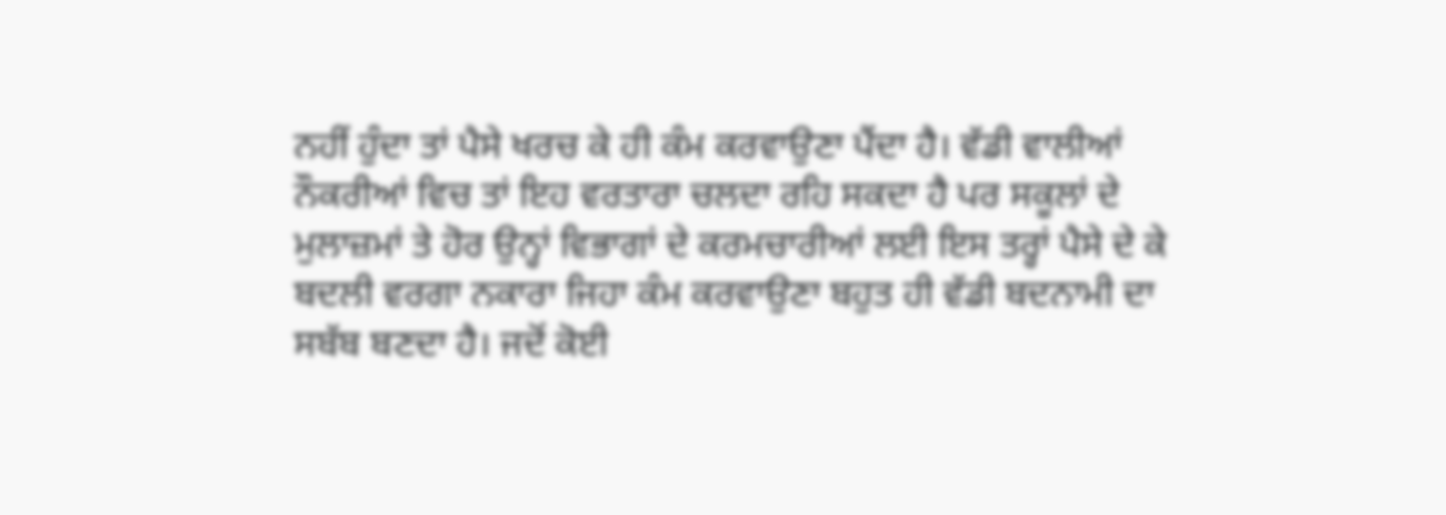ਨਹੀਂ ਹੁੰਦਾ ਤਾਂ ਪੈਸੇ ਖਰਚ ਕੇ ਹੀ ਕੰਮ ਕਰਵਾਉਣਾ ਪੈਂਦਾ ਹੈ। ਵੱਡੀ ਵਾਲੀਆਂ ਨੌਕਰੀਆਂ ਵਿਚ ਤਾਂ ਇਹ ਵਰਤਾਰਾ ਚਲਦਾ ਰਹਿ ਸਕਦਾ ਹੈ ਪਰ ਸਕੂਲਾਂ ਦੇ ਮੁਲਾਜ਼ਮਾਂ ਤੇ ਹੋਰ ਉਨ੍ਹਾਂ ਵਿਭਾਗਾਂ ਦੇ ਕਰਮਚਾਰੀਆਂ ਲਈ ਇਸ ਤਰ੍ਹਾਂ ਪੈਸੇ ਦੇ ਕੇ
ਬਦਲੀ ਵਰਗਾ ਨਕਾਰਾ ਜਿਹਾ ਕੰਮ ਕਰਵਾਉਣਾ ਬਹੁਤ ਹੀ ਵੱਡੀ ਬਦਨਾਮੀ ਦਾ ਸਬੱਬ ਬਣਦਾ ਹੈ। ਜਦੋਂ ਕੋਈ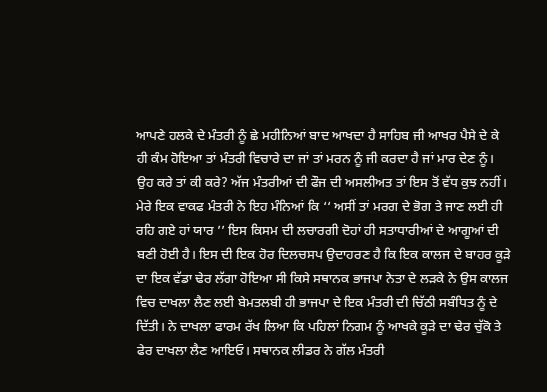ਆਪਣੇ ਹਲਕੇ ਦੇ ਮੰਤਰੀ ਨੂੰ ਛੇ ਮਹੀਨਿਆਂ ਬਾਦ ਆਖਦਾ ਹੈ ਸਾਹਿਬ ਜੀ ਆਖਰ ਪੈਸੇ ਦੇ ਕੇ ਹੀ ਕੰਮ ਹੋਇਆ ਤਾਂ ਮੰਤਰੀ ਵਿਚਾਰੇ ਦਾ ਜਾਂ ਤਾਂ ਮਰਨ ਨੂੰ ਜੀ ਕਰਦਾ ਹੈ ਜਾਂ ਮਾਰ ਦੇਣ ਨੂੰ। ਉਹ ਕਰੇ ਤਾਂ ਕੀ ਕਰੇ? ਅੱਜ ਮੰਤਰੀਆਂ ਦੀ ਫੌਜ ਦੀ ਅਸਲੀਅਤ ਤਾਂ ਇਸ ਤੋਂ ਵੱਧ ਕੁਝ ਨਹੀਂ। ਮੇਰੇ ਇਕ ਵਾਕਫ ਮੰਤਰੀ ਨੇ ਇਹ ਮੰਨਿਆਂ ਕਿ ‘‘ ਅਸੀਂ ਤਾਂ ਮਰਗ ਦੇ ਭੋਗ ਤੇ ਜਾਣ ਲਈ ਹੀ ਰਹਿ ਗਏ ਹਾਂ ਯਾਰ ’’ ਇਸ ਕਿਸਮ ਦੀ ਲਚਾਰਗੀ ਦੋਹਾਂ ਹੀ ਸਤਾਧਾਰੀਆਂ ਦੇ ਆਗੂਆਂ ਦੀ ਬਣੀ ਹੋਈ ਹੈ। ਇਸ ਦੀ ਇਕ ਹੋਰ ਦਿਲਚਸਪ ਉਦਾਹਰਣ ਹੈ ਕਿ ਇਕ ਕਾਲਜ ਦੇ ਬਾਹਰ ਕੂੜੇ ਦਾ ਇਕ ਵੱਡਾ ਢੇਰ ਲੱਗਾ ਹੋਇਆ ਸੀ ਕਿਸੇ ਸਥਾਨਕ ਭਾਜਪਾ ਨੇਤਾ ਦੇ ਲੜਕੇ ਨੇ ਉਸ ਕਾਲਜ ਵਿਚ ਦਾਖਲਾ ਲੈਣ ਲਈ ਬੇਮਤਲਬੀ ਹੀ ਭਾਜਪਾ ਦੇ ਇਕ ਮੰਤਰੀ ਦੀ ਚਿੱਠੀ ਸਬੰਧਿਤ ਨੂੰ ਦੇ ਦਿੱਤੀ। ਨੇ ਦਾਖਲਾ ਫਾਰਮ ਰੱਖ ਲਿਆ ਕਿ ਪਹਿਲਾਂ ਨਿਗਮ ਨੂੰ ਆਖਕੇ ਕੂੜੇ ਦਾ ਢੇਰ ਚੁੱਕੋ ਤੇ ਫੇਰ ਦਾਖਲਾ ਲੈਣ ਆਇਓ। ਸਥਾਨਕ ਲੀਡਰ ਨੇ ਗੱਲ ਮੰਤਰੀ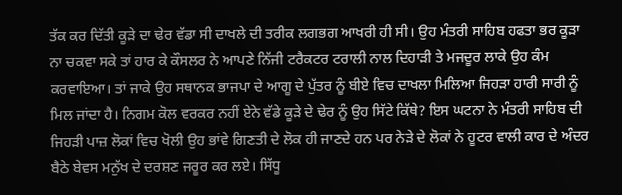ਤੱਕ ਕਰ ਦਿੱਤੀ ਕੂੜੇ ਦਾ ਢੇਰ ਵੱਡਾ ਸੀ ਦਾਖਲੇ ਦੀ ਤਰੀਕ ਲਗਭਗ ਆਖਰੀ ਹੀ ਸੀ। ਉਹ ਮੰਤਰੀ ਸਾਹਿਬ ਹਫਤਾ ਭਰ ਕੂੜਾ ਨਾ ਚਕਵਾ ਸਕੇ ਤਾਂ ਹਾਰ ਕੇ ਕੌਸਲਰ ਨੇ ਆਪਣੇ ਨਿੱਜੀ ਟਰੈਕਟਰ ਟਰਾਲੀ ਨਾਲ ਦਿਹਾੜੀ ਤੇ ਮਜਦੂਰ ਲਾਕੇ ਉਹ ਕੰਮ ਕਰਵਾਇਆ। ਤਾਂ ਜਾਕੇ ਉਹ ਸਥਾਨਕ ਭਾਜਪਾ ਦੇ ਆਗੂ ਦੇ ਪੁੱਤਰ ਨੂੰ ਬੀਏ ਵਿਚ ਦਾਖਲਾ ਮਿਲਿਆ ਜਿਹੜਾ ਹਾਰੀ ਸਾਰੀ ਨੂੰ ਮਿਲ ਜਾਂਦਾ ਹੈ। ਨਿਗਮ ਕੋਲ ਵਰਕਰ ਨਹੀਂ ਏਨੇ ਵੱਡੇ ਕੂੜੇ ਦੇ ਢੇਰ ਨੂੰ ਉਹ ਸਿੱਟੇ ਕਿੱਥੇ? ਇਸ ਘਟਨਾ ਨੇ ਮੰਤਰੀ ਸਾਹਿਬ ਦੀ ਜਿਹੜੀ ਪਾਜ਼ ਲੋਕਾਂ ਵਿਚ ਖੋਲੀ ਉਹ ਭਾਂਵੇ ਗਿਣਤੀ ਦੇ ਲੋਕ ਹੀ ਜਾਣਦੇ ਹਨ ਪਰ ਨੇੜੇ ਦੇ ਲੋਕਾਂ ਨੇ ਹੂਟਰ ਵਾਲੀ ਕਾਰ ਦੇ ਅੰਦਰ ਬੈਠੇ ਬੇਵਸ ਮਨੁੱਖ ਦੇ ਦਰਸ਼ਣ ਜਰੂਰ ਕਰ ਲਏ। ਸਿੱਧੂ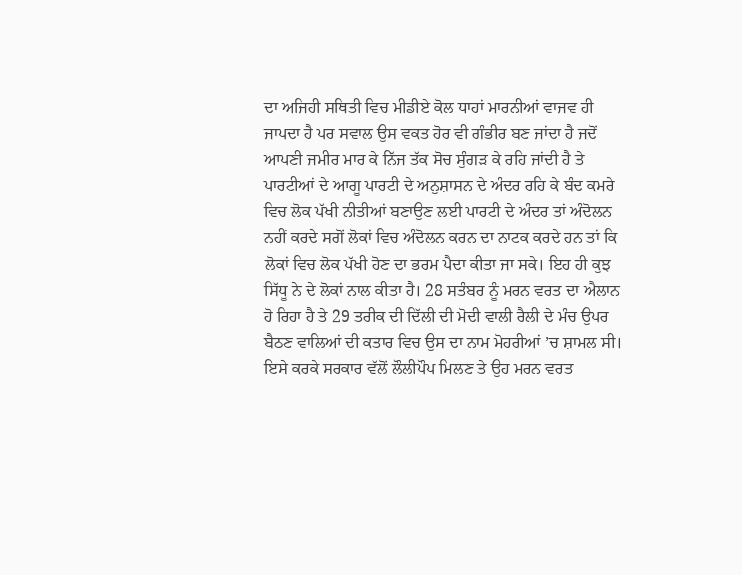ਦਾ ਅਜਿਹੀ ਸਥਿਤੀ ਵਿਚ ਮੀਡੀਏ ਕੋਲ ਧਾਹਾਂ ਮਾਰਨੀਆਂ ਵਾਜਵ ਹੀ ਜਾਪਦਾ ਹੈ ਪਰ ਸਵਾਲ ਉਸ ਵਕਤ ਹੋਰ ਵੀ ਗੰਭੀਰ ਬਣ ਜਾਂਦਾ ਹੈ ਜਦੋਂ ਆਪਣੀ ਜਮੀਰ ਮਾਰ ਕੇ ਨਿੱਜ ਤੱਕ ਸੋਚ ਸੁੰਗੜ ਕੇ ਰਹਿ ਜਾਂਦੀ ਹੈ ਤੇ ਪਾਰਟੀਆਂ ਦੇ ਆਗੂ ਪਾਰਟੀ ਦੇ ਅਨੁਸ਼ਾਸਨ ਦੇ ਅੰਦਰ ਰਹਿ ਕੇ ਬੰਦ ਕਮਰੇ ਵਿਚ ਲੋਕ ਪੱਖੀ ਨੀਤੀਆਂ ਬਣਾਉਣ ਲਈ ਪਾਰਟੀ ਦੇ ਅੰਦਰ ਤਾਂ ਅੰਦੋਲਨ ਨਹੀਂ ਕਰਦੇ ਸਗੋਂ ਲੋਕਾਂ ਵਿਚ ਅੰਦੋਲਨ ਕਰਨ ਦਾ ਨਾਟਕ ਕਰਦੇ ਹਨ ਤਾਂ ਕਿ ਲੋਕਾਂ ਵਿਚ ਲੋਕ ਪੱਖੀ ਹੋਣ ਦਾ ਭਰਮ ਪੈਦਾ ਕੀਤਾ ਜਾ ਸਕੇ। ਇਹ ਹੀ ਕੁਝ ਸਿੱਧੂ ਨੇ ਦੇ ਲੋਕਾਂ ਨਾਲ ਕੀਤਾ ਹੈ। 28 ਸਤੰਬਰ ਨੂੰ ਮਰਨ ਵਰਤ ਦਾ ਐਲਾਨ ਹੋ ਰਿਹਾ ਹੈ ਤੇ 29 ਤਰੀਕ ਦੀ ਦਿੱਲੀ ਦੀ ਮੋਦੀ ਵਾਲੀ ਰੈਲੀ ਦੇ ਮੰਚ ਉਪਰ ਬੈਠਣ ਵਾਲਿਆਂ ਦੀ ਕਤਾਰ ਵਿਚ ਉਸ ਦਾ ਨਾਮ ਮੋਹਰੀਆਂ ’ਚ ਸ਼ਾਮਲ ਸੀ। ਇਸੇ ਕਰਕੇ ਸਰਕਾਰ ਵੱਲੋਂ ਲੌਲੀਪੌਪ ਮਿਲਣ ਤੇ ਉਹ ਮਰਨ ਵਰਤ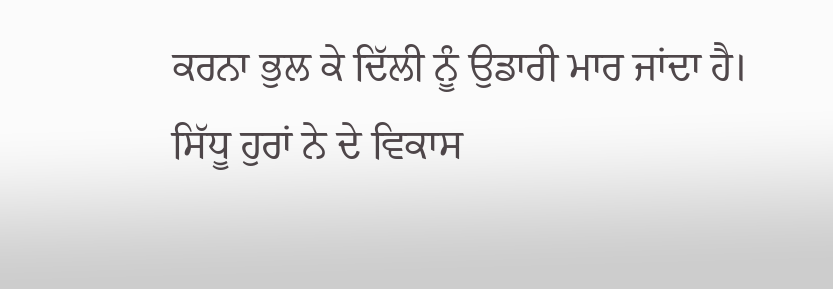ਕਰਨਾ ਭੁਲ ਕੇ ਦਿੱਲੀ ਨੂੰ ਉਡਾਰੀ ਮਾਰ ਜਾਂਦਾ ਹੈ।
ਸਿੱਧੂ ਹੁਰਾਂ ਨੇ ਦੇ ਵਿਕਾਸ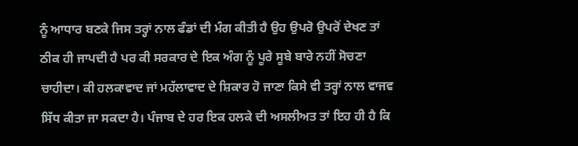ਨੂੰ ਆਧਾਰ ਬਣਕੇ ਜਿਸ ਤਰ੍ਹਾਂ ਨਾਲ ਫੰਡਾਂ ਦੀ ਮੰਗ ਕੀਤੀ ਹੈ ਉਹ ਉਪਰੋ ਉਪਰੋਂ ਦੇਖਣ ਤਾਂ ਠੀਕ ਹੀ ਜਾਪਦੀ ਹੈ ਪਰ ਕੀ ਸਰਕਾਰ ਦੇ ਇਕ ਅੰਗ ਨੂੰ ਪੂਰੇ ਸੂਬੇ ਬਾਰੇ ਨਹੀਂ ਸੋਚਣਾ ਚਾਹੀਦਾ। ਕੀ ਹਲਕਾਵਾਦ ਜਾਂ ਮਹੱਲਾਵਾਦ ਦੇ ਸ਼ਿਕਾਰ ਹੋ ਜਾਣਾ ਕਿਸੇ ਵੀ ਤਰ੍ਹਾਂ ਨਾਲ ਵਾਜਵ ਸਿੱਧ ਕੀਤਾ ਜਾ ਸਕਦਾ ਹੈ। ਪੰਜਾਬ ਦੇ ਹਰ ਇਕ ਹਲਕੇ ਦੀ ਅਸਲੀਅਤ ਤਾਂ ਇਹ ਹੀ ਹੈ ਕਿ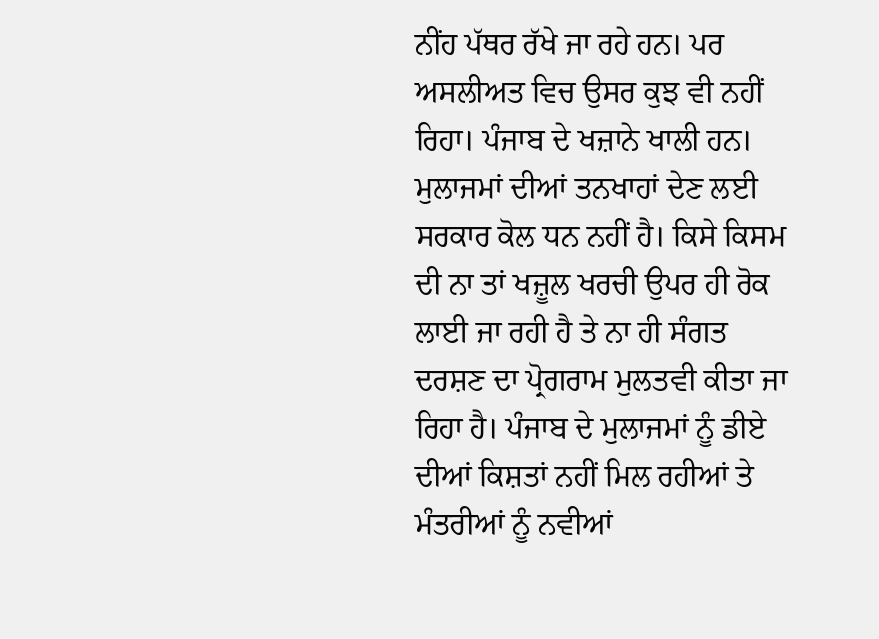ਨੀਂਹ ਪੱਥਰ ਰੱਖੇ ਜਾ ਰਹੇ ਹਨ। ਪਰ ਅਸਲੀਅਤ ਵਿਚ ਉਸਰ ਕੁਝ ਵੀ ਨਹੀਂ ਰਿਹਾ। ਪੰਜਾਬ ਦੇ ਖਜ਼ਾਨੇ ਖਾਲੀ ਹਨ। ਮੁਲਾਜਮਾਂ ਦੀਆਂ ਤਨਖਾਹਾਂ ਦੇਣ ਲਈ ਸਰਕਾਰ ਕੋਲ ਧਨ ਨਹੀਂ ਹੈ। ਕਿਸੇ ਕਿਸਮ ਦੀ ਨਾ ਤਾਂ ਖਜ਼ੂਲ ਖਰਚੀ ਉਪਰ ਹੀ ਰੋਕ ਲਾਈ ਜਾ ਰਹੀ ਹੈ ਤੇ ਨਾ ਹੀ ਸੰਗਤ ਦਰਸ਼ਣ ਦਾ ਪ੍ਰੋਗਰਾਮ ਮੁਲਤਵੀ ਕੀਤਾ ਜਾ ਰਿਹਾ ਹੈ। ਪੰਜਾਬ ਦੇ ਮੁਲਾਜਮਾਂ ਨੂੰ ਡੀਏ ਦੀਆਂ ਕਿਸ਼ਤਾਂ ਨਹੀਂ ਮਿਲ ਰਹੀਆਂ ਤੇ ਮੰਤਰੀਆਂ ਨੂੰ ਨਵੀਆਂ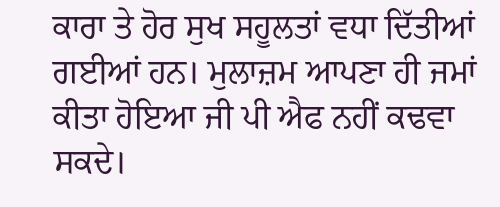ਕਾਰਾ ਤੇ ਹੋਰ ਸੁਖ ਸਹੂਲਤਾਂ ਵਧਾ ਦਿੱਤੀਆਂ ਗਈਆਂ ਹਨ। ਮੁਲਾਜ਼ਮ ਆਪਣਾ ਹੀ ਜਮਾਂ ਕੀਤਾ ਹੋਇਆ ਜੀ ਪੀ ਐਫ ਨਹੀਂ ਕਢਵਾ ਸਕਦੇ।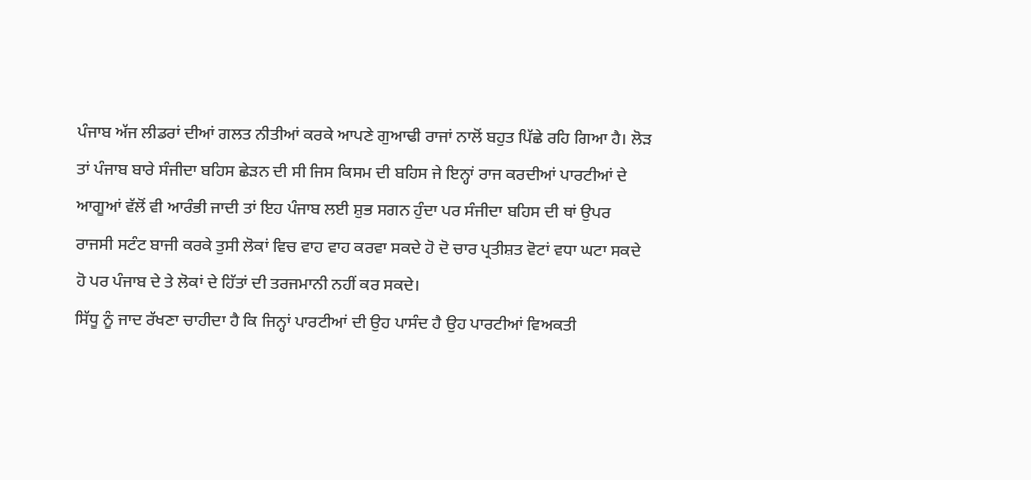ਪੰਜਾਬ ਅੱਜ ਲੀਡਰਾਂ ਦੀਆਂ ਗਲਤ ਨੀਤੀਆਂ ਕਰਕੇ ਆਪਣੇ ਗੁਆਢੀ ਰਾਜਾਂ ਨਾਲੋਂ ਬਹੁਤ ਪਿੱਛੇ ਰਹਿ ਗਿਆ ਹੈ। ਲੋੜ ਤਾਂ ਪੰਜਾਬ ਬਾਰੇ ਸੰਜੀਦਾ ਬਹਿਸ ਛੇੜਨ ਦੀ ਸੀ ਜਿਸ ਕਿਸਮ ਦੀ ਬਹਿਸ ਜੇ ਇਨ੍ਹਾਂ ਰਾਜ ਕਰਦੀਆਂ ਪਾਰਟੀਆਂ ਦੇ ਆਗੂਆਂ ਵੱਲੋਂ ਵੀ ਆਰੰਭੀ ਜਾਦੀ ਤਾਂ ਇਹ ਪੰਜਾਬ ਲਈ ਸ਼ੁਭ ਸਗਨ ਹੁੰਦਾ ਪਰ ਸੰਜੀਦਾ ਬਹਿਸ ਦੀ ਥਾਂ ਉਪਰ ਰਾਜਸੀ ਸਟੰਟ ਬਾਜੀ ਕਰਕੇ ਤੁਸੀ ਲੋਕਾਂ ਵਿਚ ਵਾਹ ਵਾਹ ਕਰਵਾ ਸਕਦੇ ਹੋ ਦੋ ਚਾਰ ਪ੍ਰਤੀਸ਼ਤ ਵੋਟਾਂ ਵਧਾ ਘਟਾ ਸਕਦੇ ਹੋ ਪਰ ਪੰਜਾਬ ਦੇ ਤੇ ਲੋਕਾਂ ਦੇ ਹਿੱਤਾਂ ਦੀ ਤਰਜਮਾਨੀ ਨਹੀਂ ਕਰ ਸਕਦੇ।
ਸਿੱਧੂ ਨੂੰ ਜਾਦ ਰੱਖਣਾ ਚਾਹੀਦਾ ਹੈ ਕਿ ਜਿਨ੍ਹਾਂ ਪਾਰਟੀਆਂ ਦੀ ਉਹ ਪਾਸੰਦ ਹੈ ਉਹ ਪਾਰਟੀਆਂ ਵਿਅਕਤੀ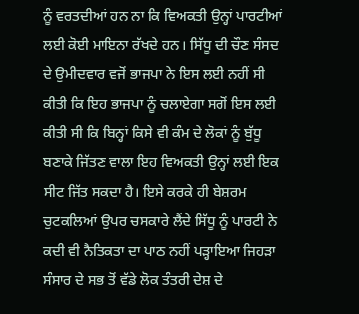ਨੂੰ ਵਰਤਦੀਆਂ ਹਨ ਨਾ ਕਿ ਵਿਅਕਤੀ ਉਨ੍ਹਾਂ ਪਾਰਟੀਆਂ ਲਈ ਕੋਈ ਮਾਇਨਾ ਰੱਖਦੇ ਹਨ। ਸਿੱਧੂ ਦੀ ਚੌਣ ਸੰਸਦ ਦੇ ਉਮੀਦਵਾਰ ਵਜੋਂ ਭਾਜਪਾ ਨੇ ਇਸ ਲਈ ਨਹੀਂ ਸੀ ਕੀਤੀ ਕਿ ਇਹ ਭਾਜਪਾ ਨੂੰ ਚਲਾਏਗਾ ਸਗੋਂ ਇਸ ਲਈ ਕੀਤੀ ਸੀ ਕਿ ਬਿਨ੍ਹਾਂ ਕਿਸੇ ਵੀ ਕੰਮ ਦੇ ਲੋਕਾਂ ਨੂੰ ਬੁੱਧੂ ਬਣਾਕੇ ਜਿੱਤਣ ਵਾਲਾ ਇਹ ਵਿਅਕਤੀ ਉਨ੍ਹਾਂ ਲਈ ਇਕ ਸੀਟ ਜਿੱਤ ਸਕਦਾ ਹੈ। ਇਸੇ ਕਰਕੇ ਹੀ ਬੇਸ਼ਰਮ ਚੁਟਕਲਿਆਂ ਉਪਰ ਚਸਕਾਰੇ ਲੈਂਦੇ ਸਿੱਧੂ ਨੂੰ ਪਾਰਟੀ ਨੇ ਕਦੀ ਵੀ ਨੈਤਿਕਤਾ ਦਾ ਪਾਠ ਨਹੀਂ ਪੜ੍ਹਾਇਆ ਜਿਹੜਾ ਸੰਸਾਰ ਦੇ ਸਭ ਤੋਂ ਵੱਡੇ ਲੋਕ ਤੰਤਰੀ ਦੇਸ਼ ਦੇ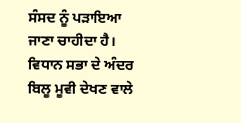ਸੰਸਦ ਨੂੰ ਪੜਾਇਆ ਜਾਣਾ ਚਾਹੀਦਾ ਹੈ। ਵਿਧਾਨ ਸਭਾ ਦੇ ਅੰਦਰ ਬਿਲੂ ਮੂਵੀ ਦੇਖਣ ਵਾਲੇ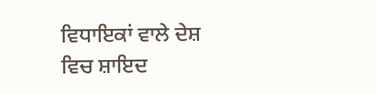ਵਿਧਾਇਕਾਂ ਵਾਲੇ ਦੇਸ਼ ਵਿਚ ਸ਼ਾਇਦ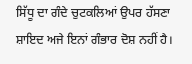ਸਿੱਧੂ ਦਾ ਗੰਦੇ ਚੁਟਕਲਿਆਂ ਉਪਰ ਹੱਸਣਾ ਸ਼ਾਇਦ ਅਜੇ ਇਨਾਂ ਗੰਭਾਰ ਦੋਸ਼ ਨਹੀਂ ਹੈ।